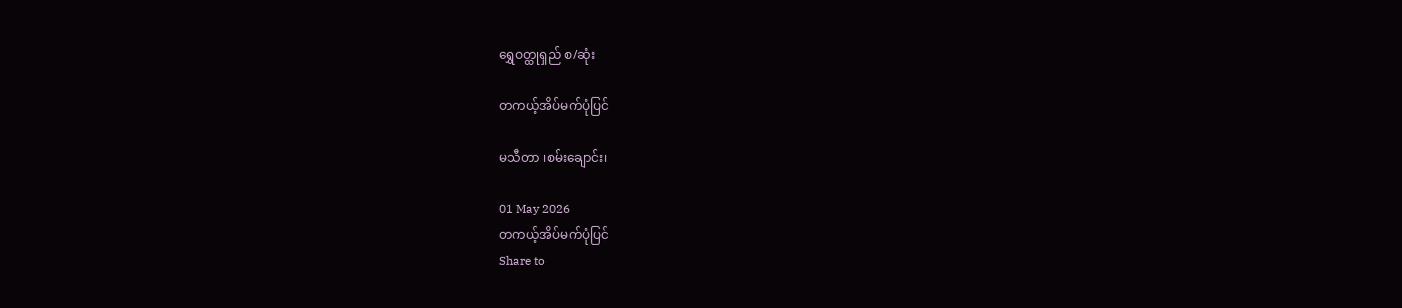ရွှေဝတ္ထုရှည် စ/ဆုံး

တကယ့်အိပ်မက်ပုံပြင်

မသီတာ ၊စမ်းချောင်း၊

01 May 2026
တကယ့်အိပ်မက်ပုံပြင်
Share to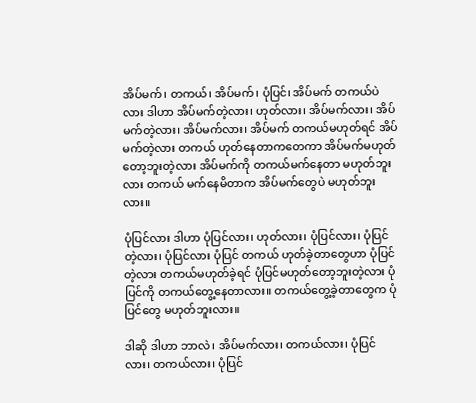အိပ်မက်၊ တကယ်၊ အိပ်မက်၊ ပုံပြင်၊ အိပ်မက် တကယ်ပဲလား ဒါဟာ အိပ်မက်တဲ့လား၊ ဟုတ်လား၊ အိပ်မက်လား၊ အိပ်မက်တဲ့လား၊ အိပ်မက်လား၊ အိပ်မက် တကယ်မဟုတ်ရင် အိပ်မက်တဲ့လား တကယ် ဟုတ်နေတာကတေကာ အိပ်မက်မဟုတ်တော့ဘူးတဲ့လား အိပ်မက်ကို တကယ်မက်နေတာ မဟုတ်ဘူးလား တကယ် မက်နေမိတာက အိပ်မက်တွေပဲ မဟုတ်ဘူးလား။

ပုံပြင်လား ဒါဟာ ပုံပြင်လား၊ ဟုတ်လား၊ ပုံပြင်လား၊ ပုံပြင်တဲ့လား၊ ပုံပြင်လား ပုံပြင် တကယ် ဟုတ်ခဲ့တာတွေဟာ ပုံပြင်တဲ့လား တကယ်မဟုတ်ခဲ့ရင် ပုံပြင်မဟုတ်တော့ဘူးတဲ့လား ပုံပြင်ကို တကယ်တွေ့နေတာလား။ တကယ်တွေ့ခဲ့တာတွေက ပုံပြင်တွေ မဟုတ်ဘူးလား။

ဒါဆို ဒါဟာ ဘာလဲ၊ အိပ်မက်လား၊ တကယ်လား၊ ပုံပြင်လား၊ တကယ်လား၊ ပုံပြင်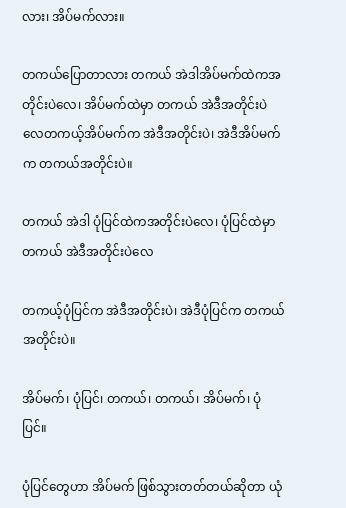လား၊ အိပ်မက်လား။

တကယ်ပြောတာလား တကယ် အဲဒါအိပ်မက်ထဲကအတိုင်းပဲလေ၊ အိပ်မက်ထဲမှာ တကယ် အဲဒီအတိုင်းပဲလေတကယ့်အိပ်မက်က အဲဒီအတိုင်းပဲ၊ အဲဒီအိပ်မက်က တကယ်အတိုင်းပဲ။

တကယ် အဲဒါ ပုံပြင်ထဲကအတိုင်းပဲလေ၊ ပုံပြင်ထဲမှာ တကယ် အဲဒီအတိုင်းပဲလေ

တကယ့်ပုံပြင်က အဲဒီအတိုင်းပဲ၊ အဲဒီပုံပြင်က တကယ်အတိုင်းပဲ။

အိပ်မက်၊ ပုံပြင်၊ တကယ်၊ တကယ်၊ အိပ်မက်၊ ပုံပြင်။

ပုံပြင်တွေဟာ အိပ်မက် ဖြစ်သွားတတ်တယ်ဆိုတာ ယုံ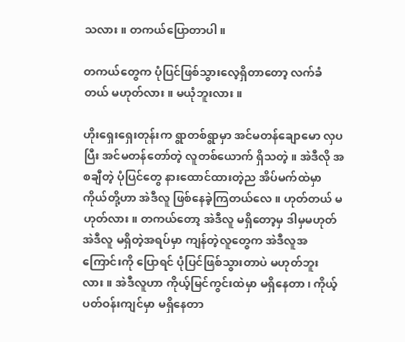သလား။ တကယ်ပြောတာပါ။

တကယ်တွေက ပုံပြင်ဖြစ်သွားလေ့ရှိတာတော့ လက်ခံတယ် မဟုတ်လား။ မယုံဘူးလား။

ဟိုးရှေးရှေးတုန်းက ရွာတစ်ရွာမှာ အင်မတန်ချောမော လှပပြီး အင်မတန်တော်တဲ့ လူတစ်ယောက် ရှိသတဲ့။ အဲဒီလို အစချီတဲ့ ပုံပြင်တွေ နားထောင်ထားတဲ့ည အိပ်မက်ထဲမှာ ကိုယ်တို့ဟာ အဲဒီလူ ဖြစ်နေခဲ့ကြတယ်လေ။ ဟုတ်တယ် မဟုတ်လား။ တကယ်တော့ အဲဒီလူ မရှိတော့မှ ဒါမှမဟုတ် အဲဒီလူ မရှိတဲ့အရပ်မှာ ကျန်တဲ့လူတွေက အဲဒီလူအကြောင်းကို ပြောရင် ပုံပြင်ဖြစ်သွားတာပဲ မဟုတ်ဘူးလား။ အဲဒီလူဟာ ကိုယ့်မြင်ကွင်းထဲမှာ မရှိနေတာ၊ ကိုယ့်ပတ်ဝန်းကျင်မှာ မရှိနေတာ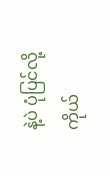နဲ့ပဲ ပုံပြင်လို့ ကိုယ်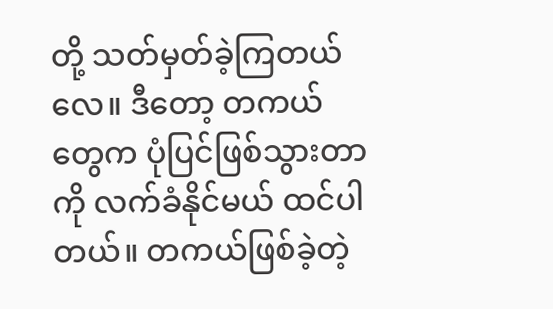တို့ သတ်မှတ်ခဲ့ကြတယ်လေ။ ဒီတော့ တကယ်တွေက ပုံပြင်ဖြစ်သွားတာကို လက်ခံနိုင်မယ် ထင်ပါတယ်။ တကယ်ဖြစ်ခဲ့တဲ့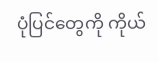ပုံပြင်တွေကို ကိုယ်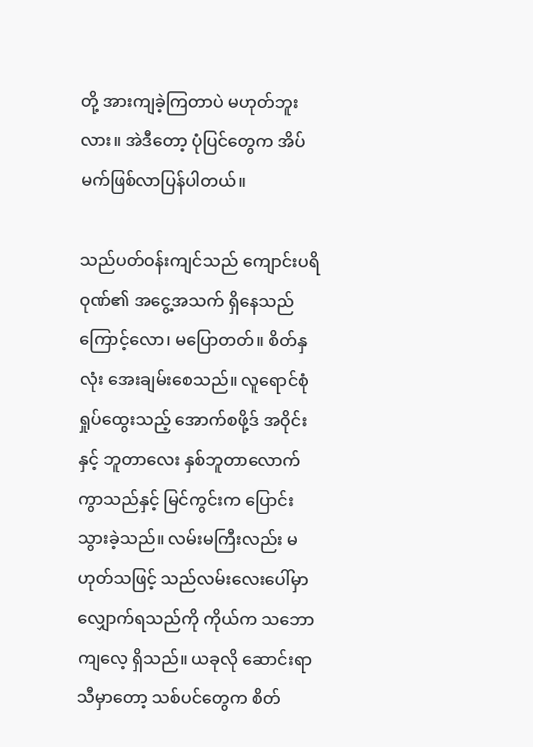တို့ အားကျခဲ့ကြတာပဲ မဟုတ်ဘူးလား။ အဲဒီတော့ ပုံပြင်တွေက အိပ်မက်ဖြစ်လာပြန်ပါတယ်။

သည်ပတ်ဝန်းကျင်သည် ကျောင်းပရိဝုဏ်၏ အငွေ့အသက် ရှိနေသည်ကြောင့်လော၊ မပြောတတ်။ စိတ်နှလုံး အေးချမ်းစေသည်။ လူရောင်စုံ ရှုပ်ထွေးသည့် အောက်စဖို့ဒ် အဝိုင်းနှင့် ဘူတာလေး နှစ်ဘူတာလောက် ကွာသည်နှင့် မြင်ကွင်းက ပြောင်းသွားခဲ့သည်။ လမ်းမကြီးလည်း မဟုတ်သဖြင့် သည်လမ်းလေးပေါ်မှာ လျှောက်ရသည်ကို ကိုယ်က သဘောကျလေ့ ရှိသည်။ ယခုလို ဆောင်းရာသီမှာတော့ သစ်ပင်တွေက စိတ်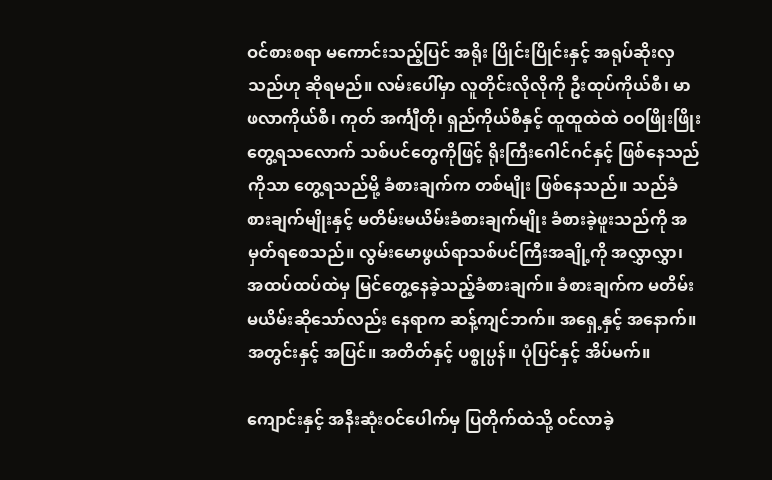ဝင်စားစရာ မကောင်းသည့်ပြင် အရိုး ပြိုင်းပြိုင်းနှင့် အရုပ်ဆိုးလှသည်ဟု ဆိုရမည်။ လမ်းပေါ်မှာ လူတိုင်းလိုလိုကို ဦးထုပ်ကိုယ်စီ၊ မာဖလာကိုယ်စီ၊ ကုတ် အင်္ကျီတို၊ ရှည်ကိုယ်စီနှင့် ထူထူထဲထဲ ဝဝဖြိုးဖြိုး တွေ့ရသလောက် သစ်ပင်တွေကိုဖြင့် ရိုးကြီးဂေါင်ဂင်နှင့် ဖြစ်နေသည်ကိုသာ တွေ့ရသည်မို့ ခံစားချက်က တစ်မျိုး ဖြစ်နေသည်။ သည်ခံစားချက်မျိုးနှင့် မတိမ်းမယိမ်းခံစားချက်မျိုး ခံစားခဲ့ဖူးသည်ကို အမှတ်ရစေသည်။ လွမ်းမောဖွယ်ရာသစ်ပင်ကြီးအချို့ကို အလွှာလွှာ၊ အထပ်ထပ်ထဲမှ မြင်တွေ့နေခဲ့သည့်ခံစားချက်။ ခံစားချက်က မတိမ်းမယိမ်းဆိုသော်လည်း နေရာက ဆန့်ကျင်ဘက်။ အရှေ့နှင့် အနောက်။ အတွင်းနှင့် အပြင်။ အတိတ်နှင့် ပစ္စုပ္ပန်။ ပုံပြင်နှင့် အိပ်မက်။

ကျောင်းနှင့် အနီးဆုံးဝင်ပေါက်မှ ပြတိုက်ထဲသို့ ဝင်လာခဲ့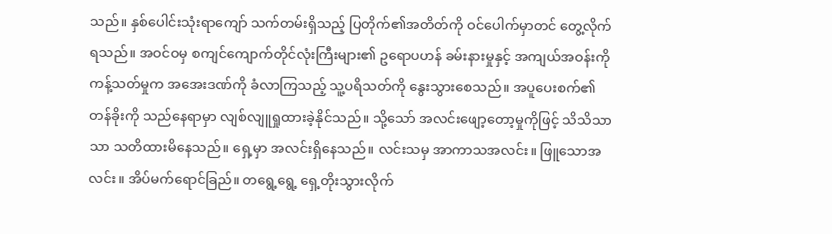သည်။ နှစ်ပေါင်းသုံးရာကျော် သက်တမ်းရှိသည့် ပြတိုက်၏အတိတ်ကို ဝင်ပေါက်မှာတင် တွေ့လိုက်ရသည်။ အဝင်ဝမှ စကျင်ကျောက်တိုင်လုံးကြီးများ၏ ဥရောပဟန် ခမ်းနားမှုနှင့် အကျယ်အဝန်းကို ကန့်သတ်မှုက အအေးဒဏ်ကို ခံလာကြသည့် သူ့ပရိသတ်ကို နွေးသွားစေသည်။ အပူပေးစက်၏တန်ခိုးကို သည်နေရာမှာ လျစ်လျူရှုထားခဲ့နိုင်သည်။ သို့သော် အလင်းဖျော့တော့မှုကိုဖြင့် သိသိသာသာ သတိထားမိနေသည်။ ရှေ့မှာ အလင်းရှိနေသည်။ လင်းသမှ အာကာသအလင်း။ ဖြူသောအလင်း။ အိပ်မက်ရောင်ခြည်။ တရွေ့ရွေ့ ရှေ့တိုးသွားလိုက်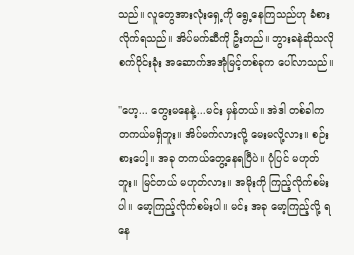သည်။ လူတွေအားလုံးရှေ့ကို ရွေ့နေကြသည်ဟု ခံစားလိုက်ရသည်။ အိပ်မက်ဆီကို ဦးတည်။ ဘွားခနဲဆိုသလို စက်ဝိုင်းခုံး အဆောက်အအုံမြင့်တစ်ခုက ပေါ်လာသည်။

''ဟေ့... တွေးမနေနဲ့...မင်း မှန်တယ်။ အဲဒါ တစ်ခါက တကယ်မရှိဘူး။ အိပ်မက်လားလို့ မေးမလို့လား။ စဉ်းစားပေါ့။ အခု တကယ်တွေ့နေရပြီပဲ။ ပုံပြင် မဟုတ်ဘူး။ မြင်တယ် မဟုတ်လား။ အမိုးကို ကြည့်လိုက်စမ်းပါ။ မော့ကြည့်လိုက်စမ်းပါ။ မင်း အခု မော့ကြည့်လို့ ရနေ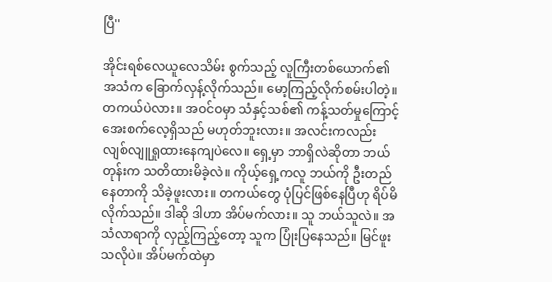ပြီ''

အိုင်းရစ်လေယူလေသိမ်း စွက်သည့် လူကြီးတစ်ယောက်၏အသံက ခြောက်လှန့်လိုက်သည်။ မော့ကြည့်လိုက်စမ်းပါတဲ့။ တကယ်ပဲလား။ အဝင်ဝမှာ သံနှင့်သစ်၏ ကန့်သတ်မှုကြောင့် အေးစက်လေ့ရှိသည် မဟုတ်ဘူးလား။ အလင်းကလည်း လျစ်လျူရှုထားနေကျပဲလေ။ ရှေ့မှာ ဘာရှိလဲဆိုတာ ဘယ်တုန်းက သတိထားမိခဲ့လဲ။ ကိုယ့်ရှေ့ကလူ ဘယ်ကို ဦးတည်နေတာကို သိခဲ့ဖူးလား။ တကယ်တွေ ပုံပြင်ဖြစ်နေပြီဟု ရိပ်မိလိုက်သည်။ ဒါဆို ဒါဟာ အိပ်မက်လား။ သူ ဘယ်သူလဲ။ အသံလာရာကို လှည့်ကြည့်တော့ သူက ပြုံးပြနေသည်။ မြင်ဖူးသလိုပဲ။ အိပ်မက်ထဲမှာ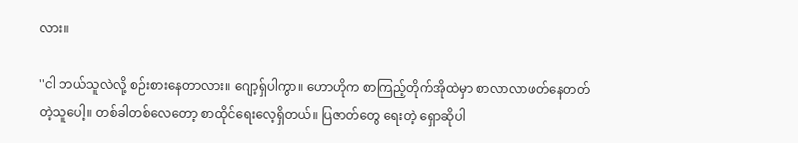လား။

''ငါ ဘယ်သူလဲလို့ စဉ်းစားနေတာလား။ ဂျော့ရှ်ပါကွာ။ ဟောဟိုက စာကြည့်တိုက်အိုထဲမှာ စာလာလာဖတ်နေတတ်တဲ့သူပေါ့။ တစ်ခါတစ်လေတော့ စာထိုင်ရေးလေ့ရှိတယ်။ ပြဇာတ်တွေ ရေးတဲ့ ရှောဆိုပါ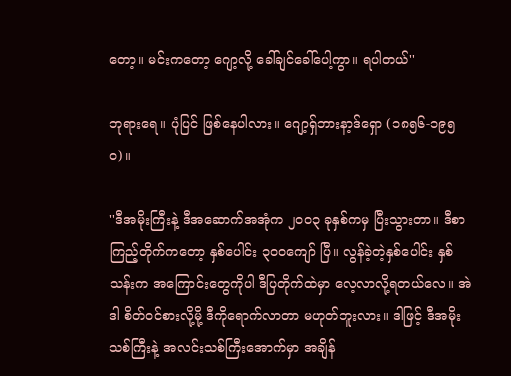တော့။ မင်းကတော့ ဂျော့လို့ ခေါ်ချင်ခေါ်ပေါ့ကွာ။ ရပါတယ်''

ဘုရားရေ။ ပုံပြင် ဖြစ်နေပါလား။ ဂျော့ရှ်ဘားနာ့ဒ်ရှော (၁၈၅၆-၁၉၅ဝ)။

''ဒီအမိုးကြီးနဲ့ ဒီအဆောက်အအုံက ၂ဝဝ၃ ခုနှစ်ကမှ ပြီးသွားတာ။ ဒီစာကြည့်တိုက်ကတော့ နှစ်ပေါင်း ၃ဝဝကျော် ပြီ။ လွန်ခဲ့တဲ့နှစ်ပေါင်း နှစ်သန်းက အကြောင်းတွေကိုပါ ဒီပြတိုက်ထဲမှာ လေ့လာလို့ရတယ်လေ။ အဲဒါ စိတ်ဝင်စားလို့မို့ ဒီကိုရောက်လာတာ မဟုတ်ဘူးလား။ ဒါဖြင့် ဒီအမိုး သစ်ကြီးနဲ့ အလင်းသစ်ကြီးအောက်မှာ အချိန်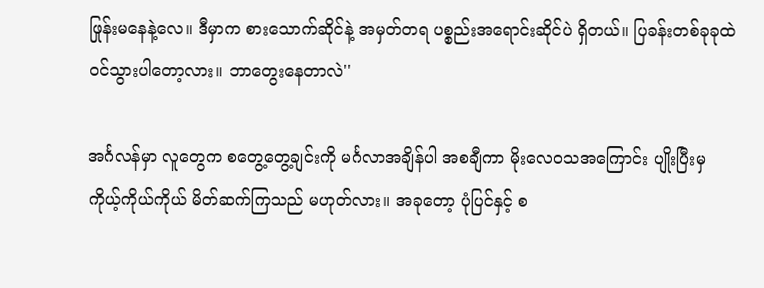ဖြုန်းမနေနဲ့လေ။ ဒီမှာက စားသောက်ဆိုင်နဲ့ အမှတ်တရ ပစ္စည်းအရောင်းဆိုင်ပဲ ရှိတယ်။ ပြခန်းတစ်ခုခုထဲ ဝင်သွားပါတော့လား။ ဘာတွေးနေတာလဲ''

အင်္ဂလန်မှာ လူတွေက စတွေ့တွေ့ချင်းကို မင်္ဂလာအချိန်ပါ အစချီကာ မိုးလေဝသအကြောင်း ပျိုးပြီးမှ ကိုယ့်ကိုယ်ကိုယ် မိတ်ဆက်ကြသည် မဟုတ်လား။ အခုတော့ ပုံပြင်နှင့် စ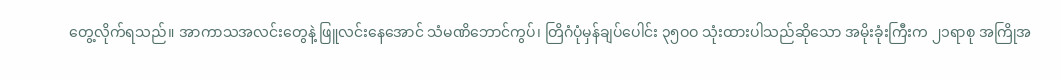တွေ့လိုက်ရသည်။ အာကာသအလင်းတွေနဲ့ ဖြူလင်းနေအောင် သံမဏိဘောင်ကွပ်၊ တြိဂံပုံမှန်ချပ်ပေါင်း ၃၅ဝဝ သုံးထားပါသည်ဆိုသော အမိုးခုံးကြီးက ၂၁ရာစု အကြိုအ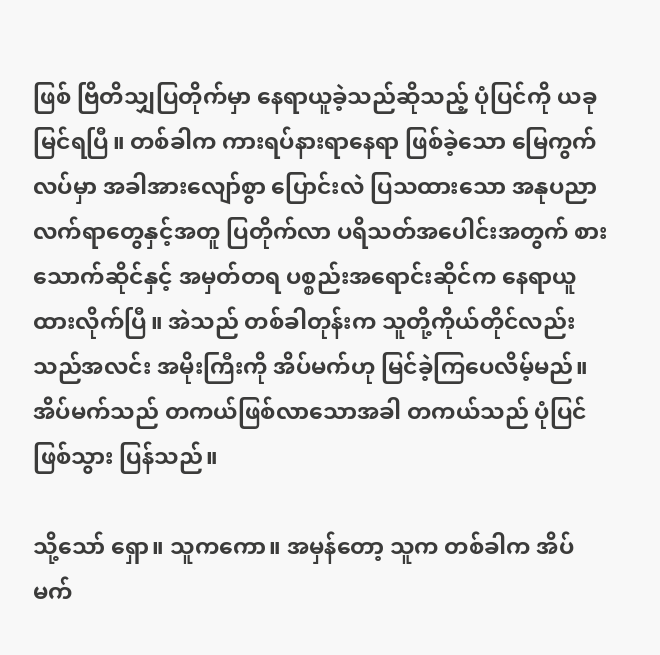ဖြစ် ဗြိတိသျှပြတိုက်မှာ နေရာယူခဲ့သည်ဆိုသည့် ပုံပြင်ကို ယခုမြင်ရပြီ။ တစ်ခါက ကားရပ်နားရာနေရာ ဖြစ်ခဲ့သော မြေကွက်လပ်မှာ အခါအားလျော်စွာ ပြောင်းလဲ ပြသထားသော အနုပညာလက်ရာတွေနှင့်အတူ ပြတိုက်လာ ပရိသတ်အပေါင်းအတွက် စားသောက်ဆိုင်နှင့် အမှတ်တရ ပစ္စည်းအရောင်းဆိုင်က နေရာယူထားလိုက်ပြီ။ အဲသည် တစ်ခါတုန်းက သူတို့ကိုယ်တိုင်လည်း သည်အလင်း အမိုးကြီးကို အိပ်မက်ဟု မြင်ခဲ့ကြပေလိမ့်မည်။ အိပ်မက်သည် တကယ်ဖြစ်လာသောအခါ တကယ်သည် ပုံပြင် ဖြစ်သွား ပြန်သည်။

သို့သော် ရှော။ သူကကော။ အမှန်တော့ သူက တစ်ခါက အိပ်မက်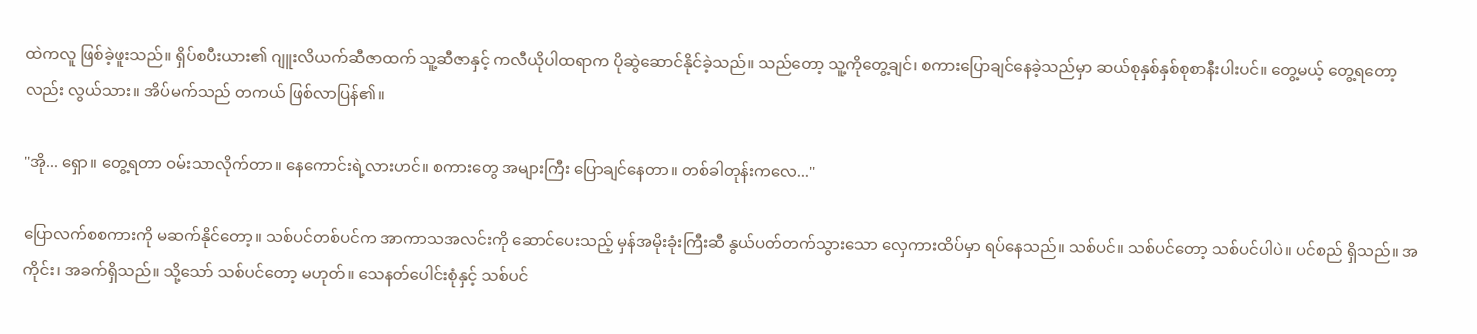ထဲကလူ ဖြစ်ခဲ့ဖူးသည်။ ရှိပ်စပီးယား၏ ဂျူးလိယက်ဆီဇာထက် သူ့ဆီဇာနှင့် ကလီယိုပါထရာက ပိုဆွဲဆောင်နိုင်ခဲ့သည်။ သည်တော့ သူ့ကိုတွေ့ချင်၊ စကားပြောချင်နေခဲ့သည်မှာ ဆယ်စုနှစ်နှစ်စုစာနီးပါးပင်။ တွေ့မယ့် တွေ့ရတော့လည်း လွယ်သား။ အိပ်မက်သည် တကယ် ဖြစ်လာပြန်၏။

''အို... ရှော။ တွေ့ရတာ ဝမ်းသာလိုက်တာ။ နေကောင်းရဲ့လားဟင်။ စကားတွေ အများကြီး ပြောချင်နေတာ။ တစ်ခါတုန်းကလေ...''

ပြောလက်စစကားကို မဆက်နိုင်တော့။ သစ်ပင်တစ်ပင်က အာကာသအလင်းကို ဆောင်ပေးသည့် မှန်အမိုးခုံးကြီးဆီ နွယ်ပတ်တက်သွားသော လှေကားထိပ်မှာ ရပ်နေသည်။ သစ်ပင်။ သစ်ပင်တော့ သစ်ပင်ပါပဲ။ ပင်စည် ရှိသည်။ အကိုင်း၊ အခက်ရှိသည်။ သို့သော် သစ်ပင်တော့ မဟုတ်။ သေနတ်ပေါင်းစုံနှင့် သစ်ပင်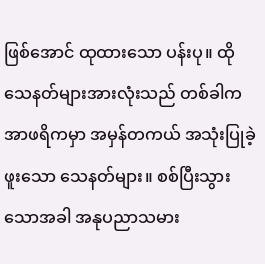ဖြစ်အောင် ထုထားသော ပန်းပု။ ထို သေနတ်များအားလုံးသည် တစ်ခါက အာဖရိကမှာ အမှန်တကယ် အသုံးပြုခဲ့ဖူးသော သေနတ်များ။ စစ်ပြီးသွားသောအခါ အနုပညာသမား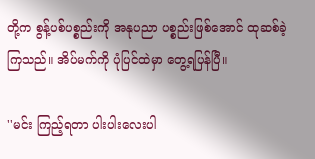တို့က စွန့်ပစ်ပစ္စည်းကို အနုပညာ ပစ္စည်းဖြစ်အောင် ထုဆစ်ခဲ့ကြသည်။ အိပ်မက်ကို ပုံပြင်ထဲမှာ တွေ့ရပြန်ပြီ။

''မင်း ကြည့်ရတာ ပါးပါးလေးပါ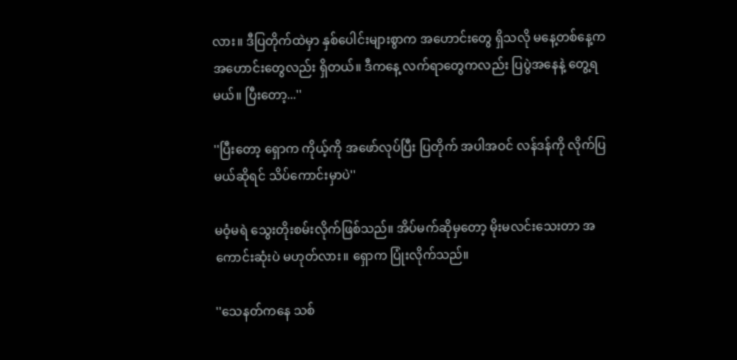လား။ ဒီပြတိုက်ထဲမှာ နှစ်ပေါင်းများစွာက အဟောင်းတွေ ရှိသလို မနေ့တစ်နေ့က အဟောင်းတွေလည်း ရှိတယ်။ ဒီကနေ့ လက်ရာတွေကလည်း ပြပွဲအနေနဲ့ တွေ့ရမယ်။ ပြီးတော့...''

''ပြီးတော့ ရှောက ကိုယ့်ကို အဖော်လုပ်ပြီး ပြတိုက် အပါအဝင် လန်ဒန်ကို လိုက်ပြမယ်ဆိုရင် သိပ်ကောင်းမှာပဲ''

မဝံ့မရဲ သွေးတိုးစမ်းလိုက်ဖြစ်သည်။ အိပ်မက်ဆိုမှတော့ မိုးမလင်းသေးတာ အကောင်းဆုံးပဲ မဟုတ်လား။ ရှောက ပြုံးလိုက်သည်။

''သေနတ်ကနေ သစ်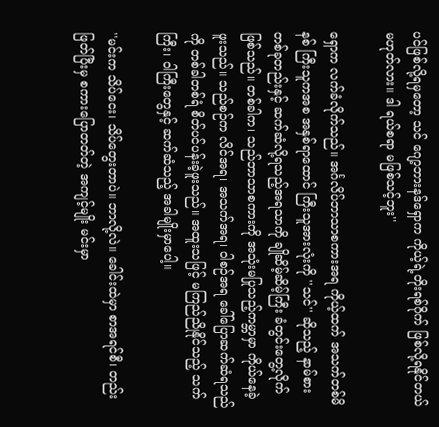ပင်ဖြစ်လို့ရမှတော့ သင် ဂျော့ဘားနဒ်ရှောက ကိုယ့်ရဲ့တိုးရစ်ဂိုက် ဖြစ်လို့ရနိုင်တယ် မဟုတ်လား။ ဒါ ရယ်စရာ မဖြစ်သင့်ဘူး''

ရှောက လက်ခံလိုက်သည်။ အင်္ဂလိပ်ဘာသာစကားအရ ကိုယ့်ထက် အသက်တစ်မိနစ် ကြီးသူကအစ အနှစ်ရာထောင် ကြီးသူအားလုံးကို ''သင်'' ဆိုသည့် နာမ်စားတစ်ခုတည်းနှင့် ဆက်ဆံလို့ရသည့်အရသာကို ချိုဆိမ့်ဆိမ့်ကြီး ခံတွင်းတွေ့လိုက်ဖြစ်သည်။ တစ်ခါက၊ သည်ဘာသာစကားကို အသုံးမပြုသည့်ကမ္ဘာမှာ ကိုယ်နေခဲ့ဖူးသည်။ သည်စဉ်က လိင်အရ၊ အသက်အရ၊ ဝါစဉ်အရ ခေါ်ပြောဆက်ဆံရသည်ကို တစ်ခါတစ်ရံ စိတ်ပင်ပန်းခဲ့ဖူးသည်။ အထူးသဖြင့် မကြည်ညိုနိုင်သည့် သက်ကြီး၊ ဝါကြီးတွေနှင့် ဆက်ဆံသည့် အခါမျိုးမှာပေါ့။

''မင်းက သိပ်ငေး၊ သိပ်တွေးတာပဲ။ ဘာလို့လဲ။ ခေါင်းထဲမှာ စာအရင်စီ၊ တည်းဖြတ်ပြီးမှ စကားပြောတတ်တဲ့ အကျင့်မျိုး မင်းမှာ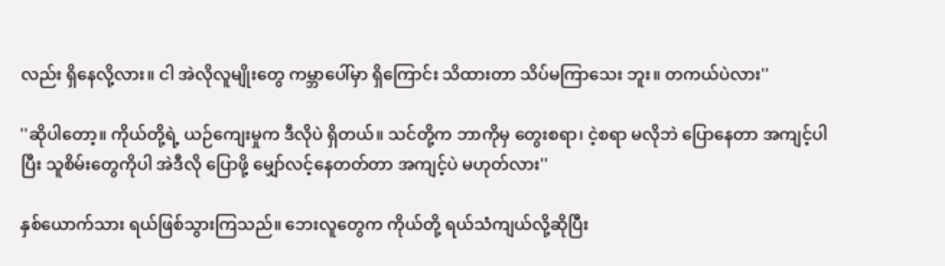လည်း ရှိနေလို့လား။ ငါ အဲလိုလူမျိုးတွေ ကမ္ဘာပေါ်မှာ ရှိကြောင်း သိထားတာ သိပ်မကြာသေး ဘူး။ တကယ်ပဲလား''

''ဆိုပါတော့။ ကိုယ်တို့ရဲ့ ယဉ်ကျေးမှုက ဒီလိုပဲ ရှိတယ်။ သင်တို့က ဘာကိုမှ တွေးစရာ၊ ငဲ့စရာ မလိုဘဲ ပြောနေတာ အကျင့်ပါပြီး သူစိမ်းတွေကိုပါ အဲဒီလို ပြောဖို့ မျှော်လင့်နေတတ်တာ အကျင့်ပဲ မဟုတ်လား''

နှစ်ယောက်သား ရယ်ဖြစ်သွားကြသည်။ ဘေးလူတွေက ကိုယ်တို့ ရယ်သံကျယ်လို့ဆိုပြီး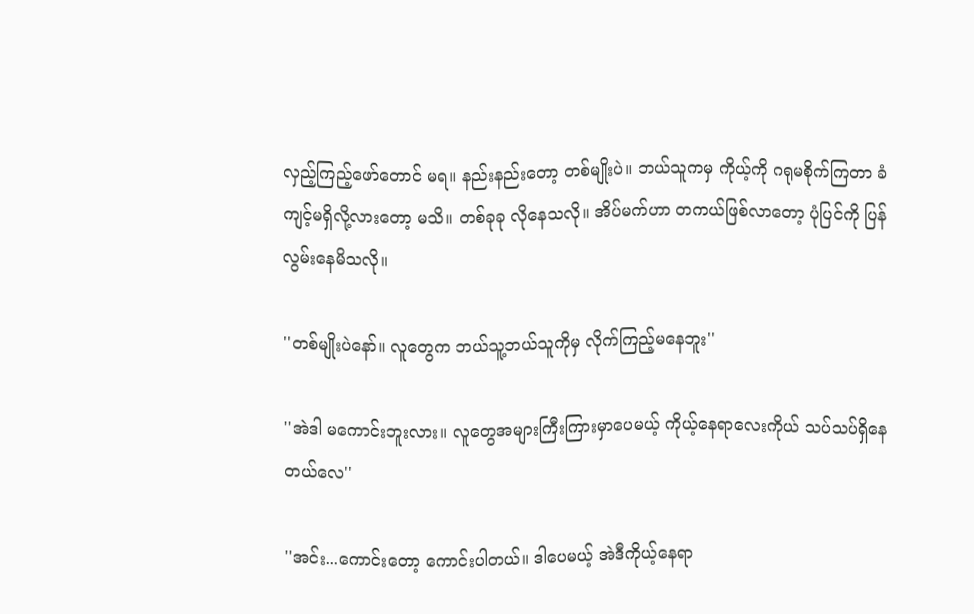လှည့်ကြည့်ဖော်တောင် မရ။ နည်းနည်းတော့ တစ်မျိုးပဲ။ ဘယ်သူကမှ ကိုယ့်ကို ဂရုမစိုက်ကြတာ ခံကျင့်မရှိလို့လားတော့ မသိ။ တစ်ခုခု လိုနေသလို။ အိပ်မက်ဟာ တကယ်ဖြစ်လာတော့ ပုံပြင်ကို ပြန်လွမ်းနေမိသလို။

''တစ်မျိုးပဲနော်။ လူတွေက ဘယ်သူ့ဘယ်သူကိုမှ လိုက်ကြည့်မနေဘူး''

''အဲဒါ မကောင်းဘူးလား။ လူတွေအများကြီးကြားမှာပေမယ့် ကိုယ့်နေရာလေးကိုယ် သပ်သပ်ရှိနေတယ်လေ''

''အင်း...ကောင်းတော့ ကောင်းပါတယ်။ ဒါပေမယ့် အဲဒီကိုယ့်နေရာ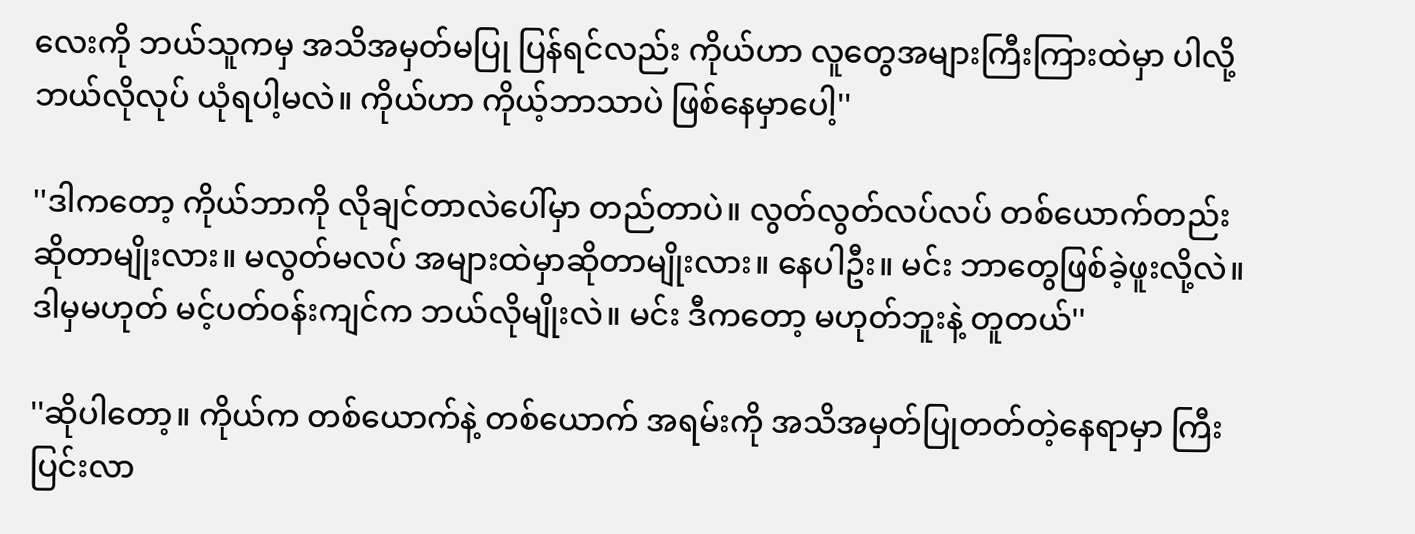လေးကို ဘယ်သူကမှ အသိအမှတ်မပြု ပြန်ရင်လည်း ကိုယ်ဟာ လူတွေအများကြီးကြားထဲမှာ ပါလို့ ဘယ်လိုလုပ် ယုံရပါ့မလဲ။ ကိုယ်ဟာ ကိုယ့်ဘာသာပဲ ဖြစ်နေမှာပေါ့''

''ဒါကတော့ ကိုယ်ဘာကို လိုချင်တာလဲပေါ်မှာ တည်တာပဲ။ လွတ်လွတ်လပ်လပ် တစ်ယောက်တည်းဆိုတာမျိုးလား။ မလွတ်မလပ် အများထဲမှာဆိုတာမျိုးလား။ နေပါဦး။ မင်း ဘာတွေဖြစ်ခဲ့ဖူးလို့လဲ။ ဒါမှမဟုတ် မင့်ပတ်ဝန်းကျင်က ဘယ်လိုမျိုးလဲ။ မင်း ဒီကတော့ မဟုတ်ဘူးနဲ့ တူတယ်''

''ဆိုပါတော့။ ကိုယ်က တစ်ယောက်နဲ့ တစ်ယောက် အရမ်းကို အသိအမှတ်ပြုတတ်တဲ့နေရာမှာ ကြီးပြင်းလာ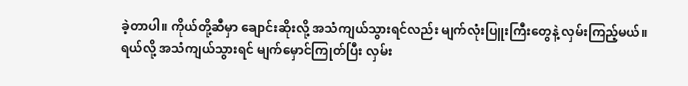ခဲ့တာပါ။ ကိုယ်တို့ဆီမှာ ချောင်းဆိုးလို့ အသံကျယ်သွားရင်လည်း မျက်လုံးပြူးကြီးတွေနဲ့ လှမ်းကြည့်မယ်။ ရယ်လို့ အသံကျယ်သွားရင် မျက်မှောင်ကြုတ်ပြီး လှမ်း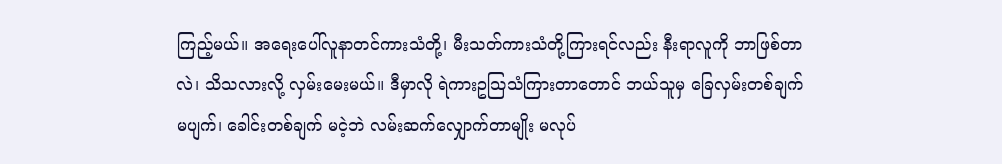ကြည့်မယ်။ အရေးပေါ်လူနာတင်ကားသံတို့၊ မီးသတ်ကားသံတို့ကြားရင်လည်း နီးရာလူကို ဘာဖြစ်တာလဲ၊ သိသလားလို့ လှမ်းမေးမယ်။ ဒီမှာလို ရဲကားဥသြသံကြားတာတောင် ဘယ်သူမှ ခြေလှမ်းတစ်ချက် မပျက်၊ ခေါင်းတစ်ချက် မငဲ့ဘဲ လမ်းဆက်လျှောက်တာမျိုး မလုပ်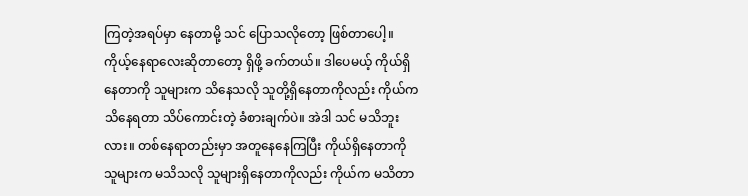ကြတဲ့အရပ်မှာ နေတာမို့ သင် ပြောသလိုတော့ ဖြစ်တာပေါ့။ ကိုယ့်နေရာလေးဆိုတာတော့ ရှိဖို့ ခက်တယ်။ ဒါပေမယ့် ကိုယ်ရှိနေတာကို သူများက သိနေသလို သူတို့ရှိနေတာကိုလည်း ကိုယ်က သိနေရတာ သိပ်ကောင်းတဲ့ ခံစားချက်ပဲ။ အဲဒါ သင် မသိဘူးလား။ တစ်နေရာတည်းမှာ အတူနေနေကြပြီး ကိုယ်ရှိနေတာကို သူများက မသိသလို သူများရှိနေတာကိုလည်း ကိုယ်က မသိတာ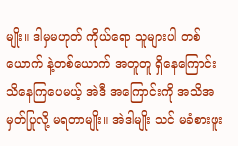မျိုး။ ဒါမှမဟုတ် ကိုယ်ရော သူများပါ တစ်ယောက် နဲ့တစ်ယောက် အတူတူ ရှိနေကြောင်း သိနေကြပေမယ့် အဲဒီ အကြောင်းကို အသိအမှတ်ပြုလို့ မရတာမျိုး။ အဲဒါမျိုး သင် မခံစားဖူး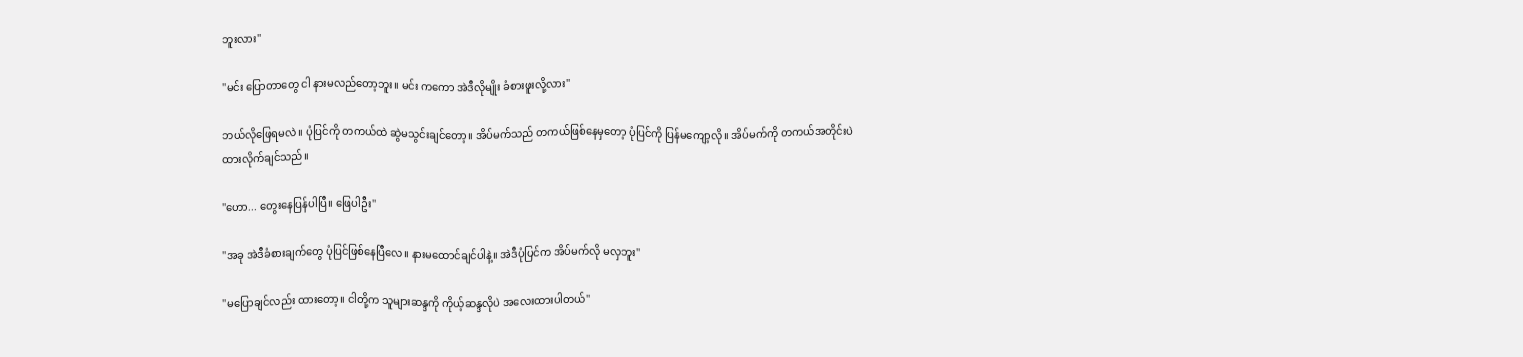ဘူးလား''

''မင်း ပြောတာတွေ ငါ နားမလည်တော့ဘူး။ မင်း ကကော အဲဒီလိုမျိုး ခံစားဖူးလို့လား''

ဘယ်လိုဖြေရမလဲ။ ပုံပြင်ကို တကယ်ထဲ ဆွဲမသွင်းချင်တော့။ အိပ်မက်သည် တကယ်ဖြစ်နေမှတော့ ပုံပြင်ကို ပြန်မကျော့လို။ အိပ်မက်ကို တကယ်အတိုင်းပဲ ထားလိုက်ချင်သည်။

''ဟော... တွေးနေပြန်ပါပြီ။ ဖြေပါဦး''

''အခု အဲဒီခံစားချက်တွေ ပုံပြင်ဖြစ်နေပြီလေ။ နားမထောင်ချင်ပါနဲ့။ အဲဒီပုံပြင်က အိပ်မက်လို မလှဘူး''

''မပြောချင်လည်း ထားတော့။ ငါတို့က သူများဆန္ဒကို ကိုယ့်ဆန္ဒလိုပဲ အလေးထားပါတယ်''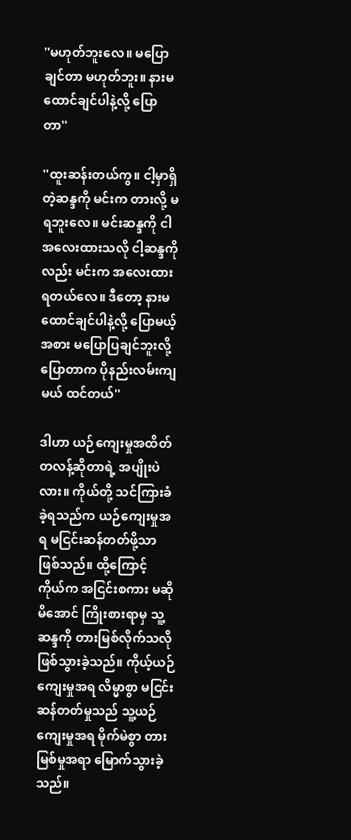''မဟုတ်ဘူးလေ။ မပြောချင်တာ မဟုတ်ဘူး။ နားမထောင်ချင်ပါနဲ့လို့ ပြောတာ''

''ထူးဆန်းတယ်ကွ။ ငါ့မှာရှိတဲ့ဆန္ဒကို မင်းက တားလို့ မရဘူးလေ။ မင်းဆန္ဒကို ငါ အလေးထားသလို ငါ့ဆန္ဒကိုလည်း မင်းက အလေးထားရတယ်လေ။ ဒီတော့ နားမထောင်ချင်ပါနဲ့လို့ ပြောမယ့်အစား မပြောပြချင်ဘူးလို့ ပြောတာက ပိုနည်းလမ်းကျမယ် ထင်တယ်''

ဒါဟာ ယဉ်ကျေးမှုအထိတ်တလန့်ဆိုတာရဲ့ အပျိုးပဲလား။ ကိုယ်တို့ သင်ကြားခံခဲ့ရသည်က ယဉ်ကျေးမှုအရ မငြင်းဆန်တတ်ဖို့သာ ဖြစ်သည်။ ထို့ကြောင့် ကိုယ်က အငြင်းစကား မဆိုမိအောင် ကြိုးစားရာမှ သူ့ဆန္ဒကို တားမြစ်လိုက်သလိုဖြစ်သွားခဲ့သည်။ ကိုယ့်ယဉ်ကျေးမှုအရ လိမ္မာစွာ မငြင်းဆန်တတ်မှုသည် သူ့ယဉ်ကျေးမှုအရ မိုက်မဲစွာ တားမြစ်မှုအရာ မြောက်သွားခဲ့သည်။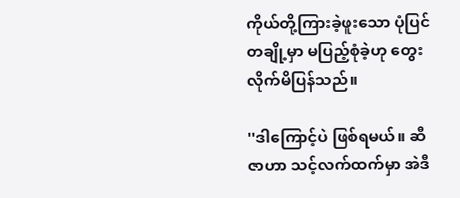ကိုယ်တို့ကြားခဲ့ဖူးသော ပုံပြင်တချို့မှာ မပြည့်စုံခဲ့ဟု တွေးလိုက်မိပြန်သည်။

''ဒါကြောင့်ပဲ ဖြစ်ရမယ်။ ဆီဇာဟာ သင့်လက်ထက်မှာ အဲဒီ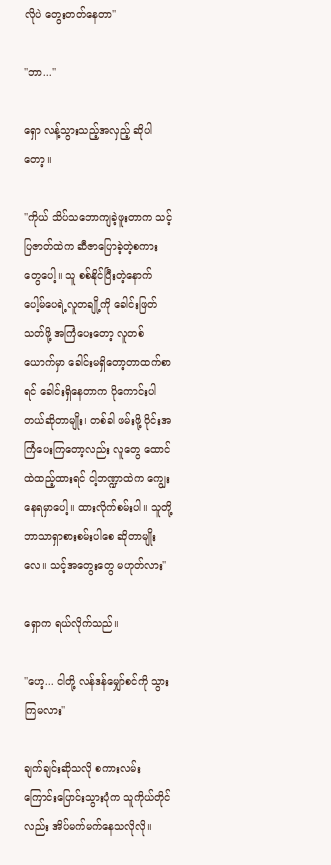လိုပဲ တွေးတတ်နေတာ''

''ဘာ...''

ရှော လန့်သွားသည့်အလှည့် ဆိုပါတော့။

''ကိုယ် သိပ်သဘောကျခဲ့ဖူးတာက သင့်ပြဇာတ်ထဲက ဆီဇာပြောခဲ့တဲ့စကားတွေပေါ့။ သူ စစ်နိုင်ပြီးတဲ့နောက် ပေါ့မ်ပေရဲ့လူတချို့ကို ခေါင်းဖြတ်သတ်ဖို့ အကြံပေးတော့ လူတစ်ယောက်မှာ ခေါင်းမရှိတော့တာထက်စာရင် ခေါင်းရှိနေတာက ပိုကောင်းပါတယ်ဆိုတာမျိုး၊ တစ်ခါ ဖမ်းဖို့ ဝိုင်းအကြံပေးကြတော့လည်း လူတွေ ထောင်ထဲထည့်ထားရင် ငါ့ဘဏ္ဍာထဲက ကျွေးနေရမှာပေါ့။ ထားလိုက်စမ်းပါ။ သူတို့ ဘာသာရှာစားစမ်းပါစေ ဆိုတာမျိုးလေ။ သင့်အတွေးတွေ မဟုတ်လား''

ရှောက ရယ်လိုက်သည်။

''ဟေ့... ငါတို့ လန်ဒန်မျှော်စင်ကို သွားကြမလား''

ချက်ချင်းဆိုသလို စကားလမ်းကြောင်းပြောင်းသွားပုံက သူကိုယ်တိုင်လည်း အိပ်မက်မက်နေသလိုလို။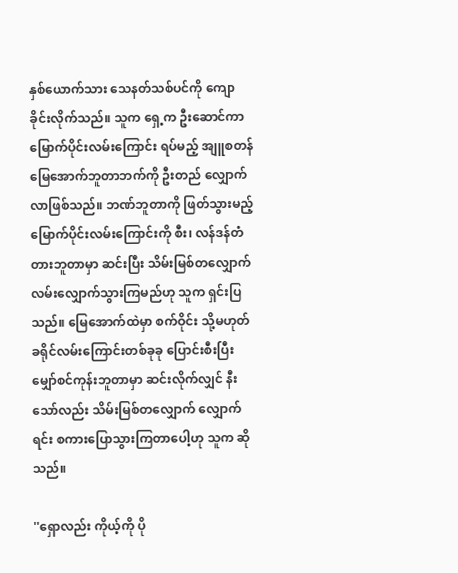နှစ်ယောက်သား သေနတ်သစ်ပင်ကို ကျောခိုင်းလိုက်သည်။ သူက ရှေ့က ဦးဆောင်ကာ မြောက်ပိုင်းလမ်းကြောင်း ရပ်မည့် အျူစတန် မြေအောက်ဘူတာဘက်ကို ဦးတည် လျှောက်လာဖြစ်သည်။ ဘဏ်ဘူတာကို ဖြတ်သွားမည့် မြောက်ပိုင်းလမ်းကြောင်းကို စီး၊ လန်ဒန်တံတားဘူတာမှာ ဆင်းပြီး သိမ်းမြစ်တလျှောက် လမ်းလျှောက်သွားကြမည်ဟု သူက ရှင်းပြသည်။ မြေအောက်ထဲမှာ စက်ဝိုင်း သို့မဟုတ် ခရိုင်လမ်းကြောင်းတစ်ခုခု ပြောင်းစီးပြီး မျှော်စင်ကုန်းဘူတာမှာ ဆင်းလိုက်လျှင် နီးသော်လည်း သိမ်းမြစ်တလျှောက် လျှောက်ရင်း စကားပြောသွားကြတာပေါ့ဟု သူက ဆိုသည်။

''ရှောလည်း ကိုယ့်ကို ပို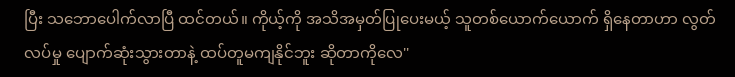ပြီး သဘောပေါက်လာပြီ ထင်တယ်။ ကိုယ့်ကို အသိအမှတ်ပြုပေးမယ့် သူတစ်ယောက်ယောက် ရှိနေတာဟာ လွတ်လပ်မှု ပျောက်ဆုံးသွားတာနဲ့ ထပ်တူမကျနိုင်ဘူး ဆိုတာကိုလေ''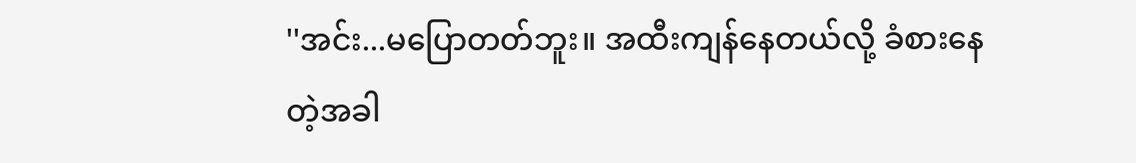''အင်း...မပြောတတ်ဘူး။ အထီးကျန်နေတယ်လို့ ခံစားနေတဲ့အခါ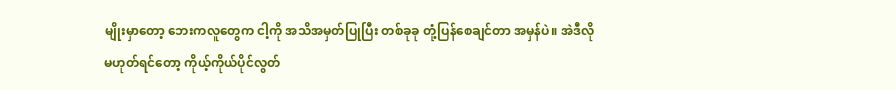မျိုးမှာတော့ ဘေးကလူတွေက ငါ့ကို အသိအမှတ်ပြုပြီး တစ်ခုခု တုံ့ပြန်စေချင်တာ အမှန်ပဲ။ အဲဒီလို မဟုတ်ရင်တော့ ကိုယ့်ကိုယ်ပိုင်လွတ်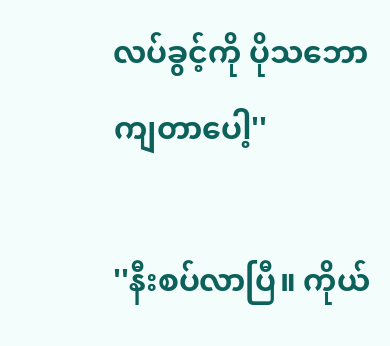လပ်ခွင့်ကို ပိုသဘောကျတာပေါ့''

''နီးစပ်လာပြီ။ ကိုယ်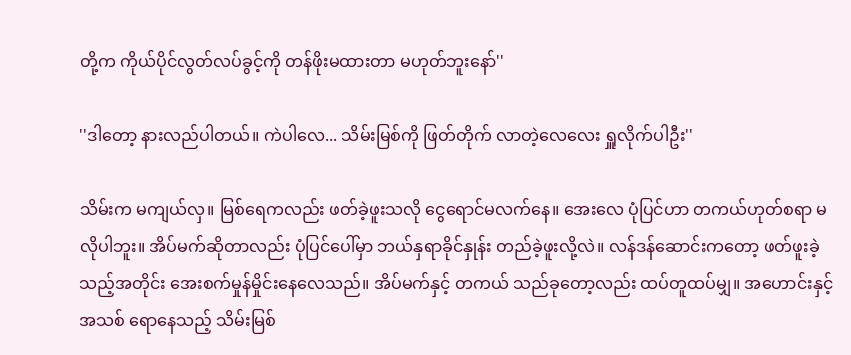တို့က ကိုယ်ပိုင်လွတ်လပ်ခွင့်ကို တန်ဖိုးမထားတာ မဟုတ်ဘူးနော်''

''ဒါတော့ နားလည်ပါတယ်။ ကဲပါလေ... သိမ်းမြစ်ကို ဖြတ်တိုက် လာတဲ့လေလေး ရှူလိုက်ပါဦး''

သိမ်းက မကျယ်လှ။ မြစ်ရေကလည်း ဖတ်ခဲ့ဖူးသလို ငွေရောင်မလက်နေ။ အေးလေ ပုံပြင်ဟာ တကယ်ဟုတ်စရာ မလိုပါဘူး။ အိပ်မက်ဆိုတာလည်း ပုံပြင်ပေါ်မှာ ဘယ်နှရာခိုင်နှုန်း တည်ခဲ့ဖူးလို့လဲ။ လန်ဒန်ဆောင်းကတော့ ဖတ်ဖူးခဲ့သည့်အတိုင်း အေးစက်မှုန်မှိုင်းနေလေသည်။ အိပ်မက်နှင့် တကယ် သည်ခုတော့လည်း ထပ်တူထပ်မျှ။ အဟောင်းနှင့်အသစ် ရောနေသည့် သိမ်းမြစ်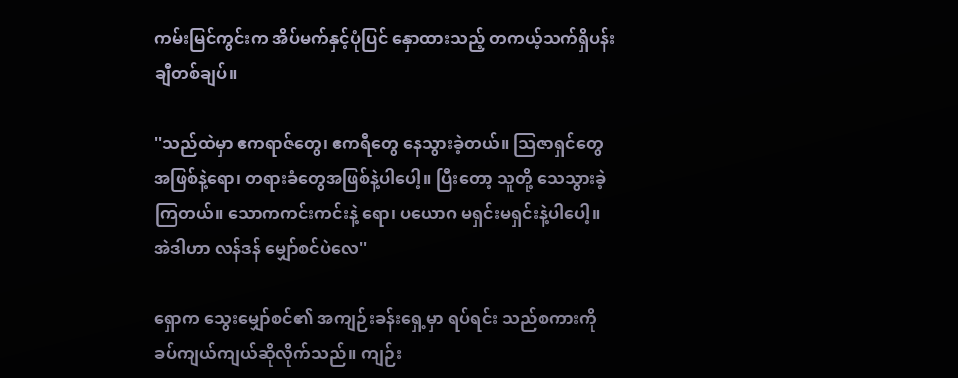ကမ်းမြင်ကွင်းက အိပ်မက်နှင့်ပုံပြင် နှောထားသည့် တကယ့်သက်ရှိပန်းချီတစ်ချပ်။

''သည်ထဲမှာ ဧကရာဇ်တွေ၊ ဧကရီတွေ နေသွားခဲ့တယ်။ သြဇာရှင်တွေအဖြစ်နဲ့ရော၊ တရားခံတွေအဖြစ်နဲ့ပါပေါ့။ ပြီးတော့ သူတို့ သေသွားခဲ့ကြတယ်။ သောကကင်းကင်းနဲ့ ရော၊ ပယောဂ မရှင်းမရှင်းနဲ့ပါပေါ့။ အဲဒါဟာ လန်ဒန် မျှော်စင်ပဲလေ''

ရှောက သွေးမျှော်စင်၏ အကျဉ်းခန်းရှေ့မှာ ရပ်ရင်း သည်စကားကို ခပ်ကျယ်ကျယ်ဆိုလိုက်သည်။ ကျဉ်း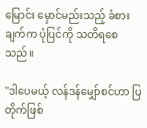မြောင်း မှောင်မည်းသည့် ခံစားချက်က ပုံပြင်ကို သတိရစေသည်။

''ဒါပေမယ့် လန်ဒန်မျှော်စင်ဟာ ပြတိုက်ဖြစ်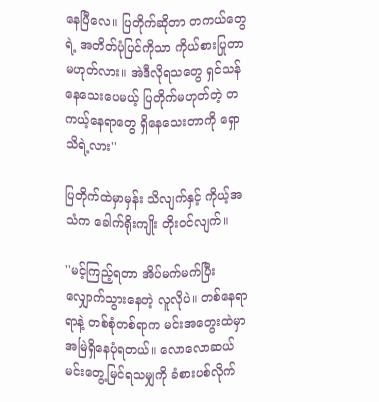နေပြီလေ။ ပြတိုက်ဆိုတာ တကယ်တွေရဲ့ အတိတ်ပုံပြင်ကိုသာ ကိုယ်စားပြုတာ မဟုတ်လား။ အဲဒီလိုရသတွေ ရှင်သန်နေသေးပေမယ့် ပြတိုက်မဟုတ်တဲ့ တကယ့်နေရာတွေ ရှိနေသေးတာကို ရှော သိရဲ့လား''

ပြတိုက်ထဲမှာမှန်း သိလျက်နှင့် ကိုယ့်အသံက ခေါက်ရိုးကျိုး တိုးဝင်လျက်။

''မင့်ကြည့်ရတာ အိပ်မက်မက်ပြီး လျှောက်သွားနေတဲ့ လူလိုပဲ။ တစ်နေရာရာနဲ့ တစ်စုံတစ်ရာက မင်းအတွေးထဲမှာ အမြဲရှိနေပုံရတယ်။ လောလောဆယ် မင်းတွေ့မြင်ရသမျှကို ခံစားပစ်လိုက်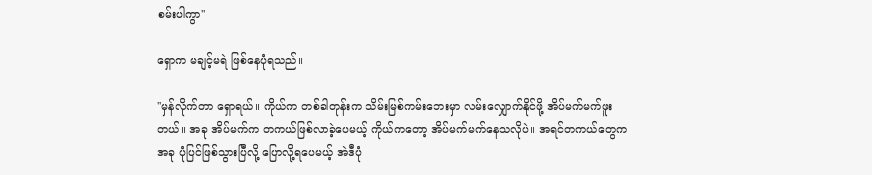စမ်းပါကွာ''

ရှောက မချင့်မရဲ ဖြစ်နေပုံရသည်။

''မှန်လိုက်တာ ရှောရယ်။ ကိုယ်က တစ်ခါတုန်းက သိမ်းမြစ်ကမ်းဘေးမှာ လမ်းလျှောက်နိုင်ဖို့ အိပ်မက်မက်ဖူးတယ်။ အခု အိပ်မက်က တကယ်ဖြစ်လာခဲ့ပေမယ့် ကိုယ်ကတော့ အိပ်မက်မက်နေသလိုပဲ။ အရင်တကယ်တွေက အခု ပုံပြင်ဖြစ်သွားပြီလို့ ပြောလို့ရပေမယ့် အဲဒီပုံ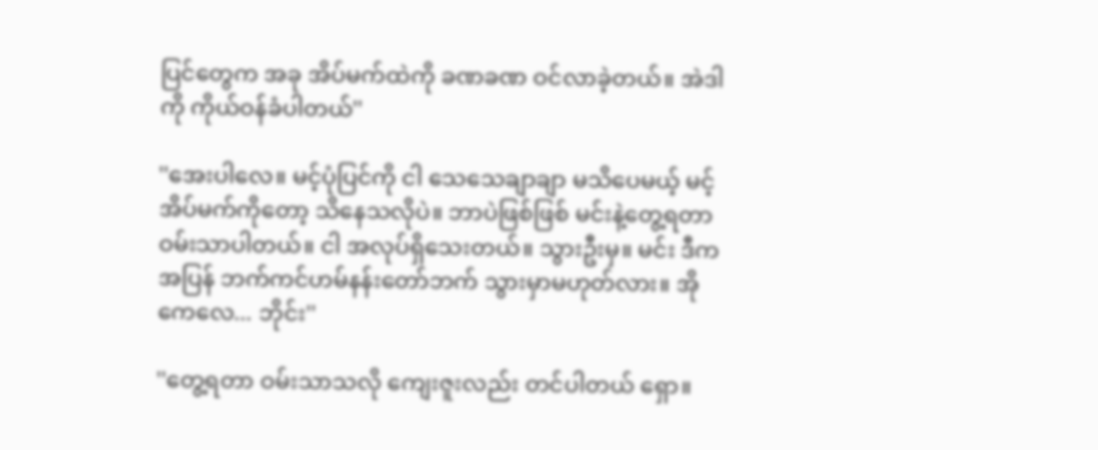ပြင်တွေက အခု အိပ်မက်ထဲကို ခဏခဏ ဝင်လာခဲ့တယ်။ အဲဒါကို ကိုယ်ဝန်ခံပါတယ်''

''အေးပါလေ။ မင့်ပုံပြင်ကို ငါ သေသေချာချာ မသိပေမယ့် မင့်အိပ်မက်ကိုတော့ သိနေသလိုပဲ။ ဘာပဲဖြစ်ဖြစ် မင်းနဲ့တွေ့ရတာ ဝမ်းသာပါတယ်။ ငါ အလုပ်ရှိသေးတယ်။ သွားဦးမှ။ မင်း ဒီကအပြန် ဘက်ကင်ဟမ်နန်းတော်ဘက် သွားမှာမဟုတ်လား။ အိုကေလေ... ဘိုင်း''

''တွေ့ရတာ ဝမ်းသာသလို ကျေးဇူးလည်း တင်ပါတယ် ရှော။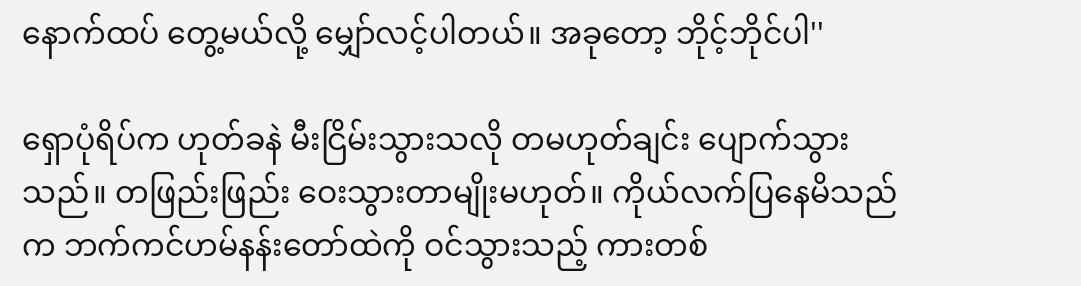နောက်ထပ် တွေ့မယ်လို့ မျှော်လင့်ပါတယ်။ အခုတော့ ဘိုင့်ဘိုင်ပါ''

ရှောပုံရိပ်က ဟုတ်ခနဲ မီးငြိမ်းသွားသလို တမဟုတ်ချင်း ပျောက်သွားသည်။ တဖြည်းဖြည်း ဝေးသွားတာမျိုးမဟုတ်။ ကိုယ်လက်ပြနေမိသည်က ဘက်ကင်ဟမ်နန်းတော်ထဲကို ဝင်သွားသည့် ကားတစ်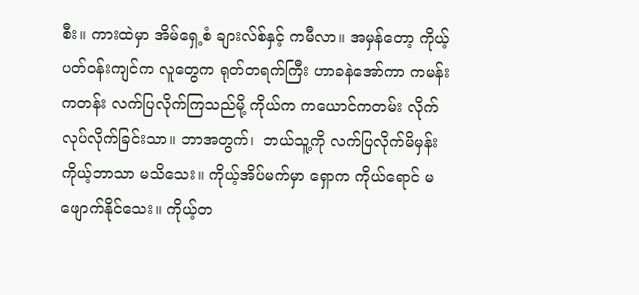စီး။ ကားထဲမှာ အိမ်ရှေ့စံ ချားလ်စ်နှင့် ကမီလာ။ အမှန်တော့ ကိုယ့်ပတ်ဝန်းကျင်က လူတွေက ရုတ်တရက်ကြီး ဟာခနဲအော်ကာ ကမန်းကတန်း လက်ပြလိုက်ကြသည်မို့ ကိုယ်က ကယောင်ကတမ်း လိုက်လုပ်လိုက်ခြင်းသာ။ ဘာအတွက်၊  ဘယ်သူ့ကို လက်ပြလိုက်မိမှန်း ကိုယ့်ဘာသာ မသိသေး။ ကိုယ့်အိပ်မက်မှာ ရှောက ကိုယ်ရောင် မဖျောက်နိုင်သေး။ ကိုယ့်တ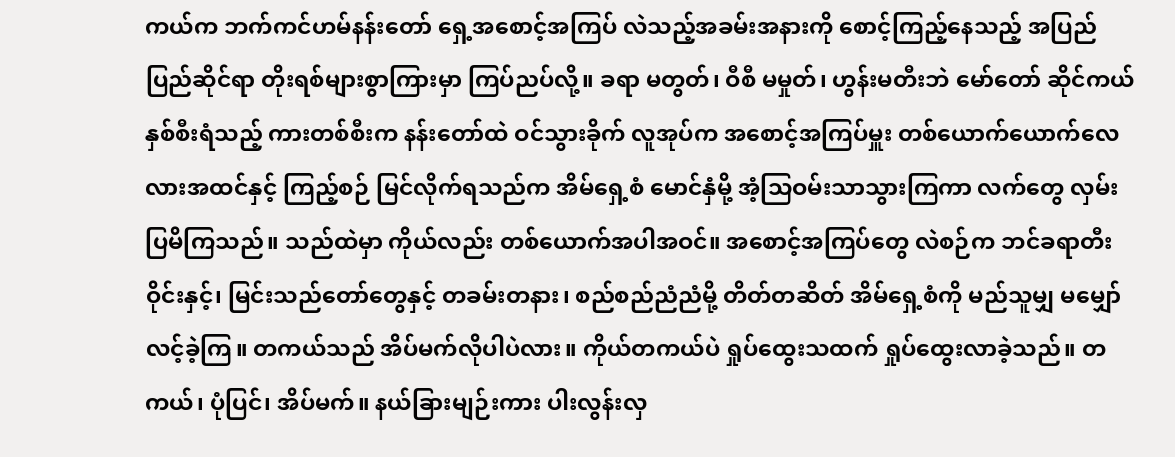ကယ်က ဘက်ကင်ဟမ်နန်းတော် ရှေ့အစောင့်အကြပ် လဲသည့်အခမ်းအနားကို စောင့်ကြည့်နေသည့် အပြည်ပြည်ဆိုင်ရာ တိုးရစ်များစွာကြားမှာ ကြပ်ညပ်လို့။ ခရာ မတွတ်၊ ဝီစီ မမှုတ်၊ ဟွန်းမတီးဘဲ မော်တော် ဆိုင်ကယ်နှစ်စီးရံသည့် ကားတစ်စီးက နန်းတော်ထဲ ဝင်သွားခိုက် လူအုပ်က အစောင့်အကြပ်မှူး တစ်ယောက်ယောက်လေလားအထင်နှင့် ကြည့်စဉ် မြင်လိုက်ရသည်က အိမ်ရှေ့စံ မောင်နှံမို့ အံ့သြဝမ်းသာသွားကြကာ လက်တွေ လှမ်းပြမိကြသည်။ သည်ထဲမှာ ကိုယ်လည်း တစ်ယောက်အပါအဝင်။ အစောင့်အကြပ်တွေ လဲစဉ်က ဘင်ခရာတီးဝိုင်းနှင့်၊ မြင်းသည်တော်တွေနှင့် တခမ်းတနား၊ စည်စည်ညံညံမို့ တိတ်တဆိတ် အိမ်ရှေ့စံကို မည်သူမျှ မမျှော်လင့်ခဲ့ကြ။ တကယ်သည် အိပ်မက်လိုပါပဲလား။ ကိုယ်တကယ်ပဲ ရှုပ်ထွေးသထက် ရှုပ်ထွေးလာခဲ့သည်။ တကယ်၊ ပုံပြင်၊ အိပ်မက်။ နယ်ခြားမျဉ်းကား ပါးလွန်းလှ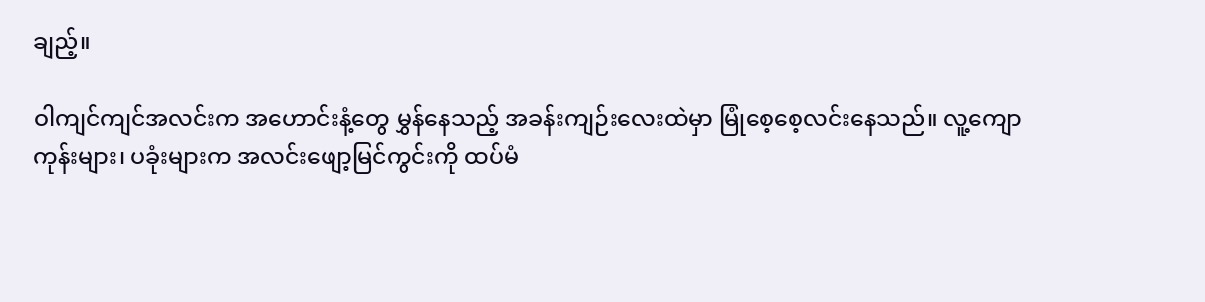ချည့်။

ဝါကျင်ကျင်အလင်းက အဟောင်းနံ့တွေ မွှန်နေသည့် အခန်းကျဉ်းလေးထဲမှာ မြုံစေ့စေ့လင်းနေသည်။ လူ့ကျောကုန်းများ၊ ပခုံးများက အလင်းဖျော့မြင်ကွင်းကို ထပ်မံ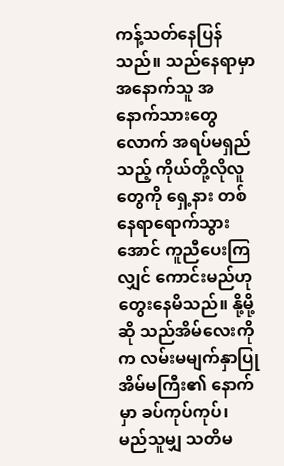ကန့်သတ်နေပြန်သည်။ သည်နေရာမှာ အနောက်သူ အနောက်သားတွေလောက် အရပ်မရှည်သည့် ကိုယ်တို့လိုလူတွေကို ရှေ့နား တစ်နေရာရောက်သွားအောင် ကူညီပေးကြလျှင် ကောင်းမည်ဟု တွေးနေမိသည်။ နို့မို့ဆို သည်အိမ်လေးကိုက လမ်းမမျက်နှာပြု အိမ်မကြီး၏ နောက်မှာ ခပ်ကုပ်ကုပ်၊ မည်သူမျှ သတိမ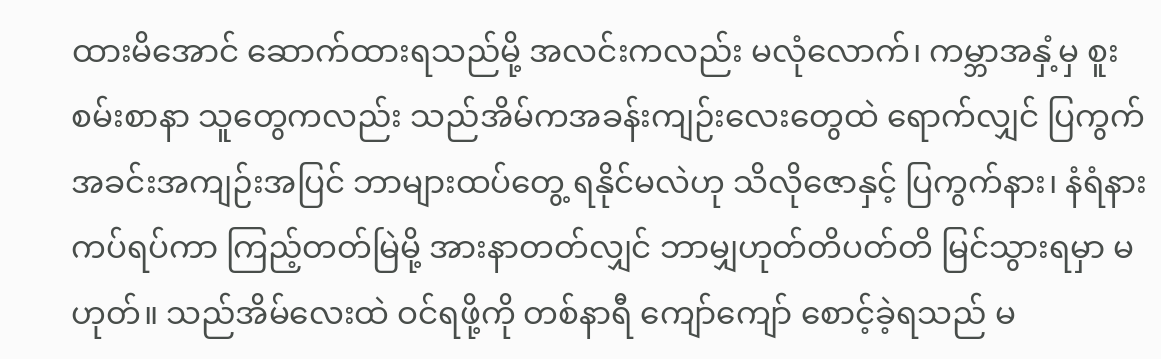ထားမိအောင် ဆောက်ထားရသည်မို့ အလင်းကလည်း မလုံလောက်၊ ကမ္ဘာအနှံ့မှ စူးစမ်းစာနာ သူတွေကလည်း သည်အိမ်ကအခန်းကျဉ်းလေးတွေထဲ ရောက်လျှင် ပြကွက်အခင်းအကျဉ်းအပြင် ဘာများထပ်တွေ့ ရနိုင်မလဲဟု သိလိုဇောနှင့် ပြကွက်နား၊ နံရံနား ကပ်ရပ်ကာ ကြည့်တတ်မြဲမို့ အားနာတတ်လျှင် ဘာမျှဟုတ်တိပတ်တိ မြင်သွားရမှာ မဟုတ်။ သည်အိမ်လေးထဲ ဝင်ရဖို့ကို တစ်နာရီ ကျော်ကျော် စောင့်ခဲ့ရသည် မ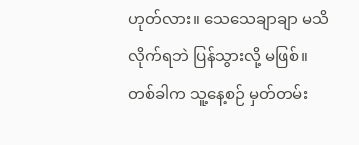ဟုတ်လား။ သေသေချာချာ မသိလိုက်ရဘဲ ပြန်သွားလို့ မဖြစ်။ တစ်ခါက သူ့နေ့စဉ် မှတ်တမ်း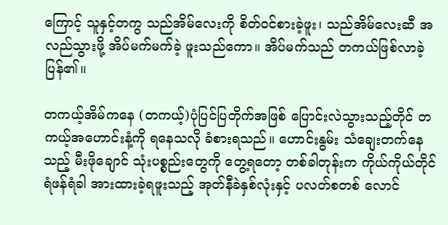ကြောင့် သူနှင့်တကွ သည်အိမ်လေးကို စိတ်ဝင်စားခဲ့ဖူး၊ သည်အိမ်လေးဆီ အလည်သွားဖို့ အိပ်မက်မက်ခဲ့ ဖူးသည်ကော။ အိပ်မက်သည် တကယ်ဖြစ်လာခဲ့ပြန်၏။

တကယ့်အိမ်ကနေ (တကယ့်)ပုံပြင်ပြတိုက်အဖြစ် ပြောင်းလဲသွားသည့်တိုင် တကယ့်အဟောင်းနံ့ကို ရနေသလို ခံစားရသည်။ ဟောင်းနွမ်း သံချေးတက်နေသည့် မီးဖိုချောင် သုံးပစ္စည်းတွေကို တွေ့ရတော့ တစ်ခါတုန်းက ကိုယ်ကိုယ်တိုင် ရံဖန်ရံခါ အားထားခဲ့ရဖူးသည့် အုတ်နီခဲနှစ်လုံးနှင့် ပလတ်စတစ် လောင်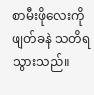စာမီးဖိုလေးကို ဖျတ်ခနဲ သတိရသွားသည်။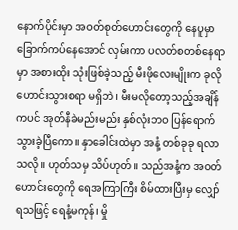နောက်ပိုင်းမှာ အဝတ်စုတ်ဟောင်းတွေကို နေပူမှာ ခြောက်ကပ်နေအောင် လှမ်းကာ ပလတ်စတစ်နေရာမှာ အစားထိုး သုံးဖြစ်ခဲ့သည့် မီးဖိုလေးမျိုးက ခုလိုဟောင်းသွားစရာ မရှိဘဲ၊ မီးမလိုတော့သည့်အချိန်ကပင် အုတ်နီခဲမည်းမည်း နှစ်လုံးဘဝ ပြန်ရောက်သွားခဲ့ပြီကော။ နှာခေါင်းထဲမှာ အနံ့ တစ်ခုခု ရလာသလို။ ဟုတ်သမှ သိပ်ဟုတ်။ သည်အနံ့က အဝတ်ဟောင်းတွေကို ရေအကြာကြီး စိမ်ထားပြီးမှ လျှော်ရသဖြင့် ရေနံ့မကုန်၊ မှို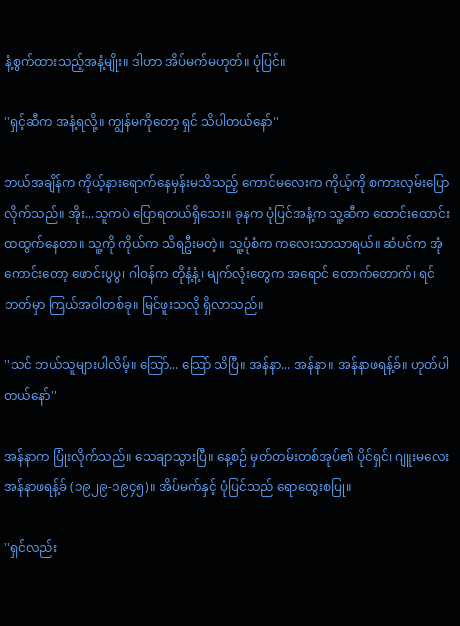နံ့စွက်ထားသည့်အနံ့မျိုး။ ဒါဟာ အိပ်မက်မဟုတ်။ ပုံပြင်။

''ရှင့်ဆီက အနံ့ရလို့။ ကျွန်မကိုတော့ ရှင် သိပါတယ်နော်''

ဘယ်အချိန်က ကိုယ့်နားရောက်နေမှန်းမသိသည့် ကောင်မလေးက ကိုယ့်ကို စကားလှမ်းပြောလိုက်သည်။ အိုး...သူကပဲ ပြောရတယ်ရှိသေး။ ခုနက ပုံပြင်အနံ့က သူ့ဆီက ထောင်းထောင်းထထွက်နေတာ။ သူ့ကို ကိုယ်က သိရဦးမတဲ့။ သူ့ပုံစံက ကလေးသာသာရယ်။ ဆံပင်က အုံကောင်းတော့ ဖောင်းပွပွ၊ ဂါဝန်က တိုနံ့နံ့၊ မျက်လုံးတွေက အရောင် တောက်တောက်၊ ရင်ဘတ်မှာ ကြယ်အဝါတစ်ခု။ မြင်ဖူးသလို ရှိလာသည်။

''သင် ဘယ်သူများပါလိမ့်။ သြော်... သြော် သိပြီ။ အန်နာ... အန်နာ။ အန်နာဖရန့်ခ်။ ဟုတ်ပါတယ်နော်''

အန်နာက ပြုံးလိုက်သည်။ သေချာသွားပြီ။ နေ့စဉ် မှတ်တမ်းတစ်အုပ်၏ ပိုင်ရှင်၊ ဂျူးမလေး အန်နာဖရန့်ခ် (၁၉၂၉-၁၉၄၅)။ အိပ်မက်နှင့် ပုံပြင်သည် ရောထွေးစပြု။

''ရှင်လည်း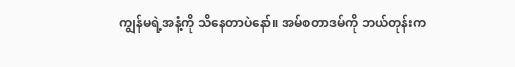ကျွန်မရဲ့အနံ့ကို သိနေတာပဲနော်။ အမ်စတာဒမ်ကို ဘယ်တုန်းက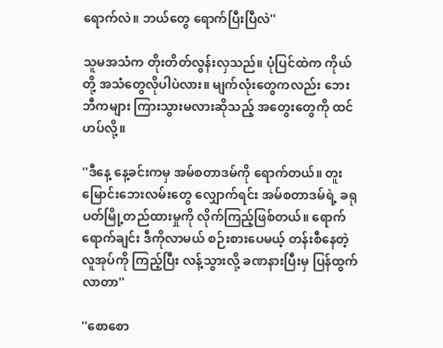ရောက်လဲ။ ဘယ်တွေ ရောက်ပြီးပြီလဲ''

သူမအသံက တိုးတိတ်လွန်းလှသည်။ ပုံပြင်ထဲက ကိုယ်တို့ အသံတွေလိုပါပဲလား။ မျက်လုံးတွေကလည်း ဘေးဘီကများ ကြားသွားမလားဆိုသည့် အတွေးတွေကို ထင်ဟပ်လို့။

''ဒီနေ့ နေ့ခင်းကမှ အမ်စတာဒမ်ကို ရောက်တယ်။ တူးမြောင်းဘေးလမ်းတွေ လျှောက်ရင်း အမ်စတာဒမ်ရဲ့ ခရုပတ်မြို့တည်ထားမှုကို လိုက်ကြည့်ဖြစ်တယ်။ ရောက်ရောက်ချင်း ဒီကိုလာမယ် စဉ်းစားပေမယ့် တန်းစီနေတဲ့ လူအုပ်ကို ကြည့်ပြီး လန့်သွားလို့ ခဏနားပြီးမှ ပြန်ထွက်လာတာ''

''စောစော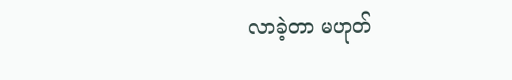လာခဲ့တာ မဟုတ်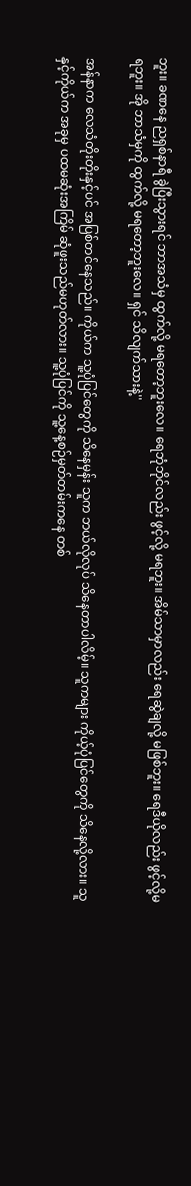ဘူး။ ခဏနေ ညရှစ်နာရီ ခွဲပြီးသွားရင် ဘာအသံမှ ထွက်လို့ မရတော့ဘူးလေ။ ရေဘုံဘိုင်လည်း ဖွင့်လို့ မရဘူး။ အိမ်သာမှာလည်း ရေဆွဲချလို့ မဖြစ်ဘူး။ ရေဒီယိုလည်း ဖွင့်လို့မရဘူး။ အို ဘာသံမှကို ထွက်လို့ မရတော့ဘူးလေ။ ရှင် သိလျက်သားနဲ့''

အန်နာက လေသံတိုးတိုးနှင့်ပင် အပြစ်တင်နေသည်။ ကိုယ်က သူ့ပုံပြင်တွေကို သိနေမှန်း သူက ဘယ်လိုလုပ် သိနေတာပါလိမ့်။ သူကများ ကိုယ့်ပုံပြင်တွေကို သိနေလို့လား။ သူနှင့်ကိုယ်က အခုမှ ပထမဆုံးအကြိမ် ဆုံဖူးသည်မဟုတ်လား။ သူ့ပုံပြင်ကို သူ့နေ့စဉ်မှတ်တမ်းကနေ တစ်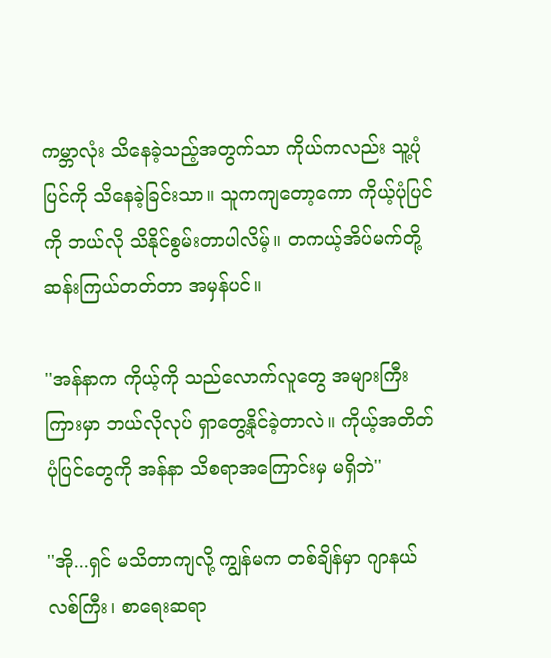ကမ္ဘာလုံး သိနေခဲ့သည့်အတွက်သာ ကိုယ်ကလည်း သူ့ပုံပြင်ကို သိနေခဲ့ခြင်းသာ။ သူကကျတော့ကော ကိုယ့်ပုံပြင်ကို ဘယ်လို သိနိုင်စွမ်းတာပါလိမ့်။ တကယ့်အိပ်မက်တို့ ဆန်းကြယ်တတ်တာ အမှန်ပင်။

''အန်နာက ကိုယ့်ကို သည်လောက်လူတွေ အများကြီးကြားမှာ ဘယ်လိုလုပ် ရှာတွေ့နိုင်ခဲ့တာလဲ။ ကိုယ့်အတိတ်ပုံပြင်တွေကို အန်နာ သိစရာအကြောင်းမှ မရှိဘဲ''

''အို...ရှင် မသိတာကျလို့ ကျွန်မက တစ်ချိန်မှာ ဂျာနယ်လစ်ကြီး၊ စာရေးဆရာ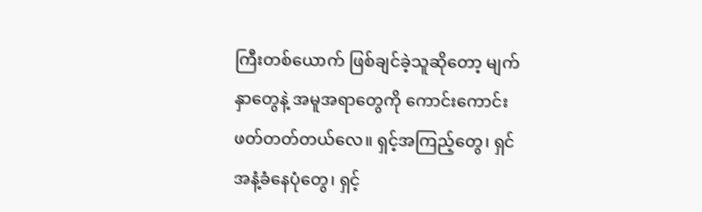ကြီးတစ်ယောက် ဖြစ်ချင်ခဲ့သူဆိုတော့ မျက်နှာတွေနဲ့ အမူအရာတွေကို ကောင်းကောင်း ဖတ်တတ်တယ်လေ။ ရှင့်အကြည့်တွေ၊ ရှင် အနံ့ခံနေပုံတွေ၊ ရှင့်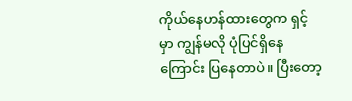ကိုယ်နေဟန်ထားတွေက ရှင့်မှာ ကျွန်မလို ပုံပြင်ရှိနေကြောင်း ပြနေတာပဲ။ ပြီးတော့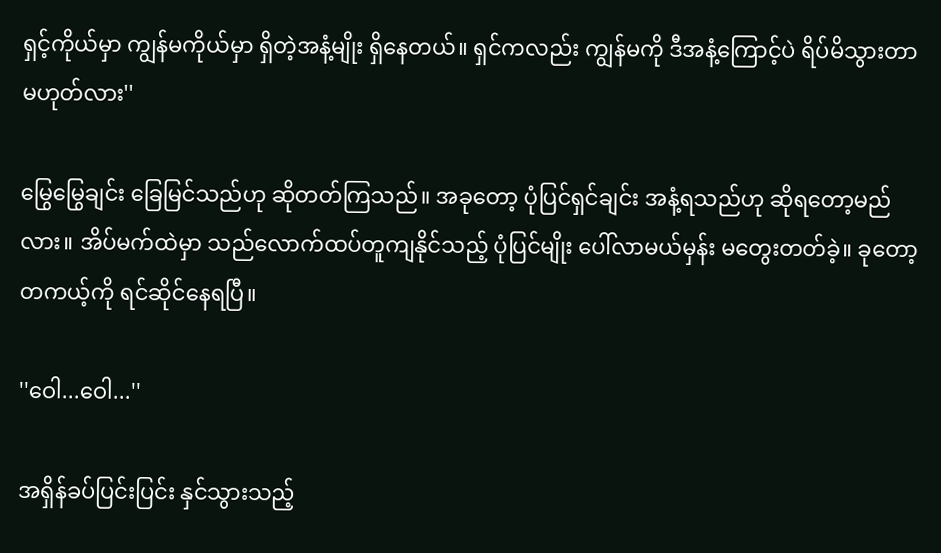ရှင့်ကိုယ်မှာ ကျွန်မကိုယ်မှာ ရှိတဲ့အနံ့မျိုး ရှိနေတယ်။ ရှင်ကလည်း ကျွန်မကို ဒီအနံ့ကြောင့်ပဲ ရိပ်မိသွားတာ မဟုတ်လား''

မြွေမြွေချင်း ခြေမြင်သည်ဟု ဆိုတတ်ကြသည်။ အခုတော့ ပုံပြင်ရှင်ချင်း အနံ့ရသည်ဟု ဆိုရတော့မည်လား။ အိပ်မက်ထဲမှာ သည်လောက်ထပ်တူကျနိုင်သည့် ပုံပြင်မျိုး ပေါ်လာမယ်မှန်း မတွေးတတ်ခဲ့။ ခုတော့ တကယ့်ကို ရင်ဆိုင်နေရပြီ။

''ဝေါ...ဝေါ...''

အရှိန်ခပ်ပြင်းပြင်း နှင်သွားသည့်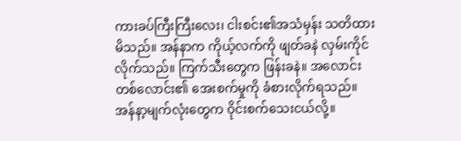ကားခပ်ကြီးကြီးလေး၊ ငါးစင်း၏အသံမှန်း သတိထားမိသည်။ အန်နာက ကိုယ့်လက်ကို ဖျတ်ခနဲ လှမ်းကိုင်လိုက်သည်။ ကြက်သီးတွေက ဖြန်းခနဲ။ အလောင်းတစ်လောင်း၏ အေးစက်မှုကို ခံစားလိုက်ရသည်။ အန်နာ့မျက်လုံးတွေက ဝိုင်းစက်သေးငယ်လို့။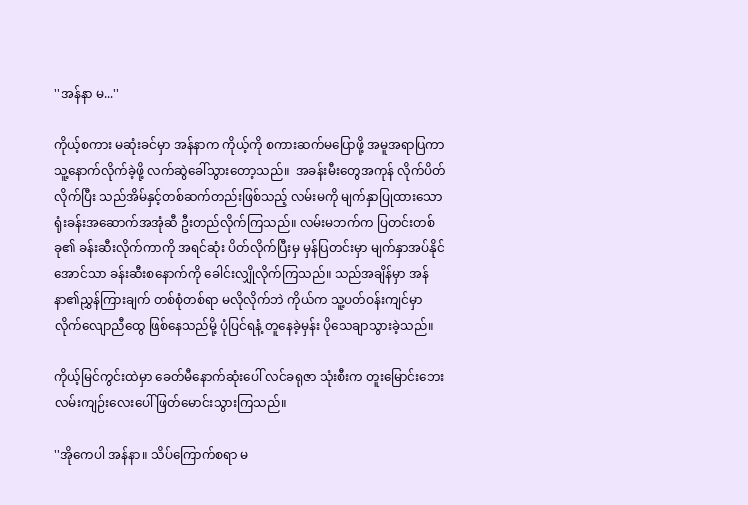''အန်နာ မ...''

ကိုယ့်စကား မဆုံးခင်မှာ အန်နာက ကိုယ့်ကို စကားဆက်မပြောဖို့ အမူအရာပြကာ သူ့နောက်လိုက်ခဲ့ဖို့ လက်ဆွဲခေါ်သွားတော့သည်။  အခန်းမီးတွေအကုန် လိုက်ပိတ်လိုက်ပြီး သည်အိမ်နှင့်တစ်ဆက်တည်းဖြစ်သည့် လမ်းမကို မျက်နှာပြုထားသော ရုံးခန်းအဆောက်အအုံဆီ ဦးတည်လိုက်ကြသည်။ လမ်းမဘက်က ပြတင်းတစ်ခု၏ ခန်းဆီးလိုက်ကာကို အရင်ဆုံး ပိတ်လိုက်ပြီးမှ မှန်ပြတင်းမှာ မျက်နှာအပ်နိုင်အောင်သာ ခန်းဆီးစနောက်ကို ခေါင်းလျှိုလိုက်ကြသည်။ သည်အချိန်မှာ အန်နာ၏ညွှန်ကြားချက် တစ်စုံတစ်ရာ မလိုလိုက်ဘဲ ကိုယ်က သူ့ပတ်ဝန်းကျင်မှာ လိုက်လျောညီထွေ ဖြစ်နေသည်မို့ ပုံပြင်ရနံ့ တူနေခဲ့မှန်း ပိုသေချာသွားခဲ့သည်။

ကိုယ့်မြင်ကွင်းထဲမှာ ခေတ်မီနောက်ဆုံးပေါ် လင်ခရုဇာ သုံးစီးက တူးမြောင်းဘေး လမ်းကျဉ်းလေးပေါ် ဖြတ်မောင်းသွားကြသည်။

''အိုကေပါ အန်နာ။ သိပ်ကြောက်စရာ မ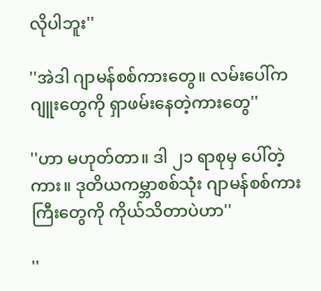လိုပါဘူး''

''အဲဒါ ဂျာမန်စစ်ကားတွေ။ လမ်းပေါ်က ဂျူးတွေကို ရှာဖမ်းနေတဲ့ကားတွေ''

''ဟာ မဟုတ်တာ။ ဒါ ၂၁ ရာစုမှ ပေါ်တဲ့ကား။ ဒုတိယကမ္ဘာစစ်သုံး ဂျာမန်စစ်ကားကြီးတွေကို ကိုယ်သိတာပဲဟာ''

''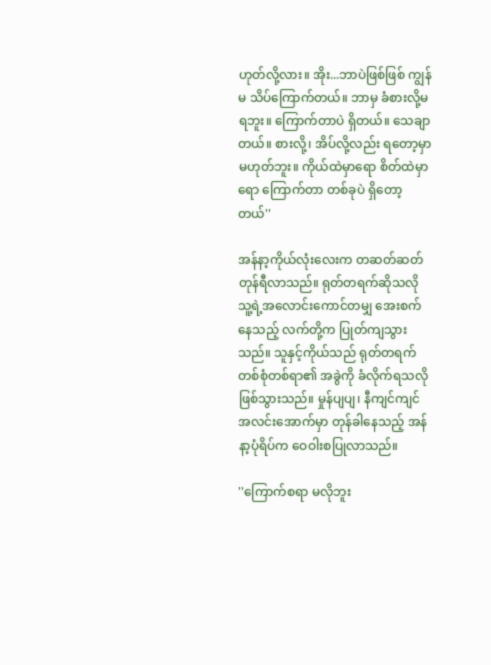ဟုတ်လို့လား။ အိုး...ဘာပဲဖြစ်ဖြစ် ကျွန်မ သိပ်ကြောက်တယ်။ ဘာမှ ခံစားလို့မရဘူး။ ကြောက်တာပဲ ရှိတယ်။ သေချာတယ်။ စားလို့၊ အိပ်လို့လည်း ရတော့မှာ မဟုတ်ဘူး။ ကိုယ်ထဲမှာရော စိတ်ထဲမှာရော ကြောက်တာ တစ်ခုပဲ ရှိတော့တယ်''

အန်နာ့ကိုယ်လုံးလေးက တဆတ်ဆတ် တုန်ရီလာသည်။ ရုတ်တရက်ဆိုသလို သူ့ရဲ့အလောင်းကောင်တမျှ အေးစက်နေသည့် လက်တို့က ပြုတ်ကျသွားသည်။ သူနှင့်ကိုယ်သည် ရုတ်တရက် တစ်စုံတစ်ရာ၏ အခွဲကို ခံလိုက်ရသလို ဖြစ်သွားသည်။ မှုန်ပျပျ၊ နီကျင်ကျင် အလင်းအောက်မှာ တုန်ခါနေသည့် အန်နာ့ပုံရိပ်က ဝေဝါးစပြုလာသည်။

''ကြောက်စရာ မလိုဘူး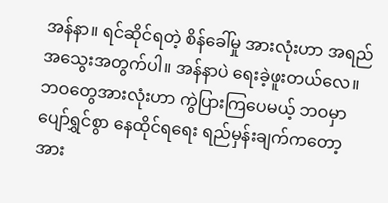အန်နာ။ ရင်ဆိုင်ရတဲ့ စိန်ခေါ်မှု အားလုံးဟာ အရည်အသွေးအတွက်ပါ။ အန်နာပဲ ရေးခဲ့ဖူးတယ်လေ။ ဘဝတွေအားလုံးဟာ ကွဲပြားကြပေမယ့် ဘဝမှာ ပျော်ရွှင်စွာ နေထိုင်ရရေး ရည်မှန်းချက်ကတော့ အား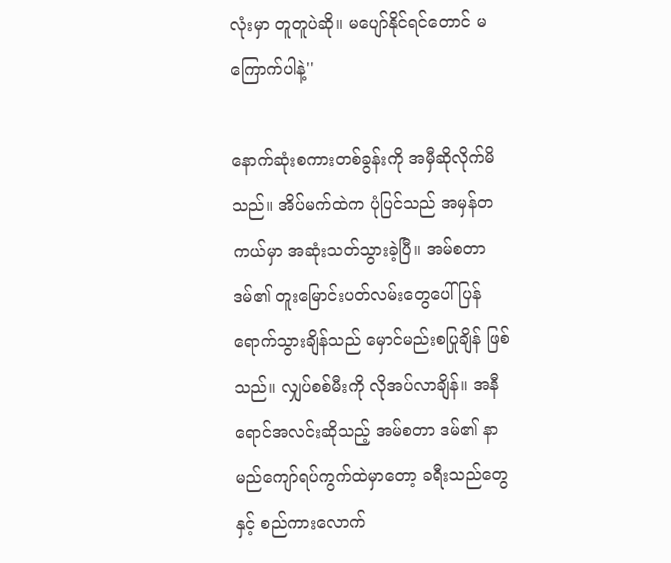လုံးမှာ တူတူပဲဆို။ မပျော်နိုင်ရင်တောင် မကြောက်ပါနဲ့''

နောက်ဆုံးစကားတစ်ခွန်းကို အမှီဆိုလိုက်မိသည်။ အိပ်မက်ထဲက ပုံပြင်သည် အမှန်တကယ်မှာ အဆုံးသတ်သွားခဲ့ပြီ။ အမ်စတာဒမ်၏ တူးမြောင်းပတ်လမ်းတွေပေါ် ပြန်ရောက်သွားချိန်သည် မှောင်မည်းစပြုချိန် ဖြစ်သည်။ လျှပ်စစ်မီးကို လိုအပ်လာချိန်။ အနီရောင်အလင်းဆိုသည့် အမ်စတာ ဒမ်၏ နာမည်ကျော်ရပ်ကွက်ထဲမှာတော့ ခရီးသည်တွေနှင့် စည်ကားလောက်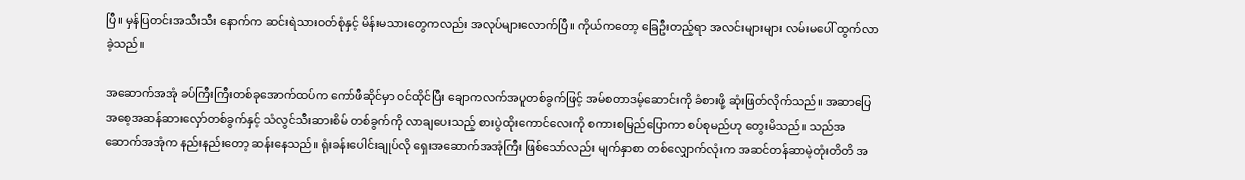ပြီ။ မှန်ပြတင်းအသီးသီး နောက်က ဆင်းရဲသားဝတ်စုံနှင့် မိန်းမသားတွေကလည်း အလုပ်များလောက်ပြီ။ ကိုယ်ကတော့ ခြေဦးတည့်ရာ အလင်းများများ လမ်းမပေါ် ထွက်လာခဲ့သည်။

အဆောက်အအုံ ခပ်ကြီးကြီးတစ်ခုအောက်ထပ်က ကော်ဖီဆိုင်မှာ ဝင်ထိုင်ပြီး ချောကလက်အပူတစ်ခွက်ဖြင့် အမ်စတာဒမ့်ဆောင်းကို ခံစားဖို့ ဆုံးဖြတ်လိုက်သည်။ အဆာပြေ အစေ့အဆန်ဆားလှော်တစ်ခွက်နှင့် သံလွင်သီးဆားစိမ် တစ်ခွက်ကို လာချပေးသည့် စားပွဲထိုးကောင်လေးကို စကားစမြည်ပြောကာ စပ်စုမည်ဟု တွေးမိသည်။ သည်အဆောက်အအုံက နည်းနည်းတော့ ဆန်းနေသည်။ ရုံးခန်းပေါင်းချုပ်လို ရှေးအဆောက်အအုံကြီး ဖြစ်သော်လည်း မျက်နှာစာ တစ်လျှောက်လုံးက အဆင်တန်ဆာမဲ့တုံးတိတိ အ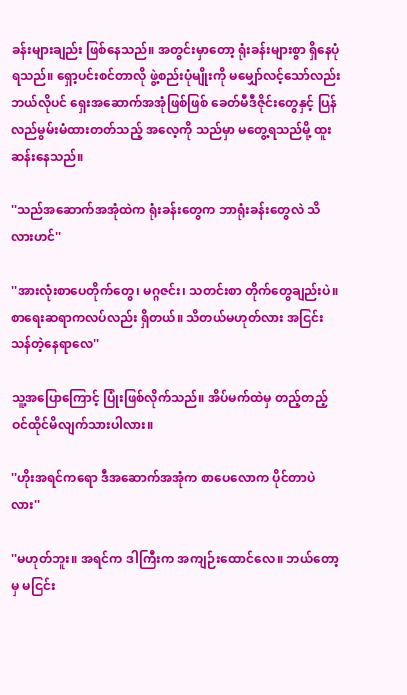ခန်းများချည်း ဖြစ်နေသည်။ အတွင်းမှာတော့ ရုံးခန်းများစွာ ရှိနေပုံရသည်။ ရှော့ပင်းစင်တာလို ဖွဲ့စည်းပုံမျိုးကို မမျှော်လင့်သော်လည်း ဘယ်လိုပင် ရှေးအဆောက်အအုံဖြစ်ဖြစ် ခေတ်မီဒီဇိုင်းတွေနှင့် ပြန်လည်မွမ်းမံထားတတ်သည့် အလေ့ကို သည်မှာ မတွေ့ရသည်မို့ ထူးဆန်းနေသည်။

''သည်အဆောက်အအုံထဲက ရုံးခန်းတွေက ဘာရုံးခန်းတွေလဲ သိလားဟင်''

''အားလုံးစာပေတိုက်တွေ၊ မဂ္ဂဇင်း၊ သတင်းစာ တိုက်တွေချည်းပဲ။ စာရေးဆရာကလပ်လည်း ရှိတယ်။ သိတယ်မဟုတ်လား အငြင်းသန်တဲ့နေရာလေ''

သူ့အပြောကြောင့် ပြုံးဖြစ်လိုက်သည်။ အိပ်မက်ထဲမှ တည့်တည့် ဝင်ထိုင်မိလျက်သားပါလား။

''ဟိုးအရင်ကရော ဒီအဆောက်အအုံက စာပေလောက ပိုင်တာပဲလား''

''မဟုတ်ဘူး။ အရင်က ဒါကြီးက အကျဉ်းထောင်လေ။ ဘယ်တော့မှ မငြင်း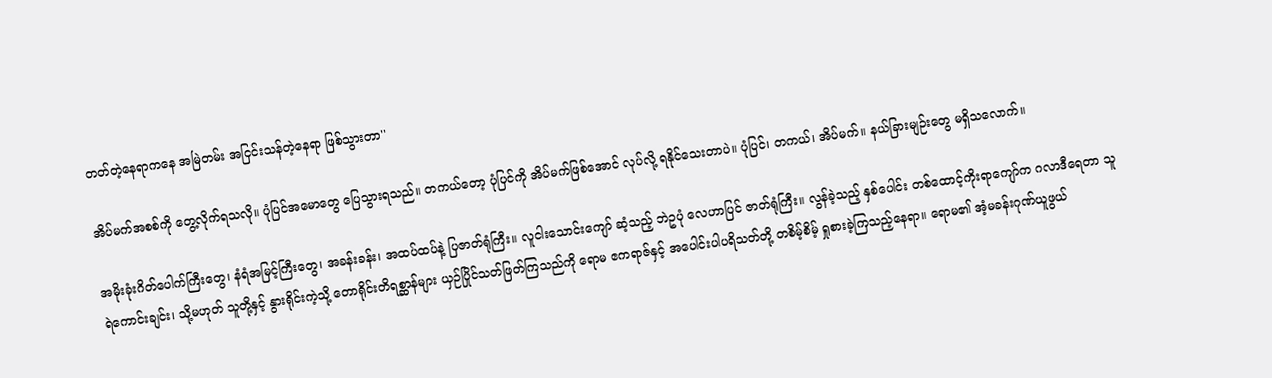တတ်တဲ့နေရာကနေ အမြဲတမ်း အငြင်းသန်တဲ့နေရာ ဖြစ်သွားတာ''

အိပ်မက်အစစ်ကို တွေ့လိုက်ရသလို။ ပုံပြင်အမောတွေ ပြေသွားရသည်။ တကယ်တော့ ပုံပြင်ကို အိပ်မက်ဖြစ်အောင် လုပ်လို့ ရနိုင်သေးတာပဲ။ ပုံပြင်၊ တကယ်၊ အိပ်မက်။ နယ်ခြားမျဉ်းတွေ မရှိသလောက်။

အမိုးခုံးဂိတ်ပေါက်ကြီးတွေ၊ နံရံအမြင့်ကြီးတွေ၊ အခန်းခန်း၊ အထပ်ထပ်နဲ့ ပြဇာတ်ရုံကြီး။ လူငါးသောင်းကျော် ဆံ့သည့် ဘဲဥပုံ လေဟာပြင် ဇာတ်ရုံကြီး။ လွန်ခဲ့သည့် နှစ်ပေါင်း တစ်ထောင့်ကိုးရာကျော်က ဂလာဒီရေတာ သူရဲကောင်းချင်း၊ သို့မဟုတ် သူတို့နှင့် နွားရိုင်းကဲ့သို့ တောရိုင်းတိရစ္ဆာန်များ ယှဉ်ပြိုင်သတ်ဖြတ်ကြသည်ကို ရောမ ဧကရာဇ်နှင့် အပေါင်းပါပရိသတ်တို့ တစိမ့်စိမ့် ရှုစားခဲ့ကြသည့်နေရာ။ ရောမ၏ အံ့မခန်းဂုဏ်ယူဖွယ်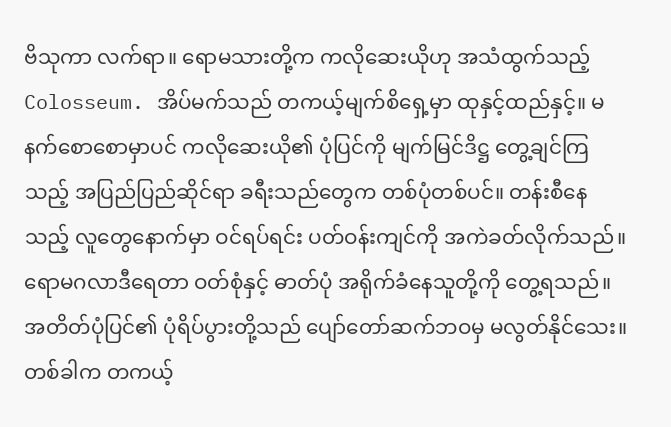ဗိသုကာ လက်ရာ။ ရောမသားတို့က ကလိုဆေးယိုဟု အသံထွက်သည့် Colosseum. အိပ်မက်သည် တကယ့်မျက်စိရှေ့မှာ ထုနှင့်ထည်နှင့်။ မနက်စောစောမှာပင် ကလိုဆေးယို၏ ပုံပြင်ကို မျက်မြင်ဒိဋ္ဌ တွေ့ချင်ကြသည့် အပြည်ပြည်ဆိုင်ရာ ခရီးသည်တွေက တစ်ပုံတစ်ပင်။ တန်းစီနေသည့် လူတွေနောက်မှာ ဝင်ရပ်ရင်း ပတ်ဝန်းကျင်ကို အကဲခတ်လိုက်သည်။ ရောမဂလာဒီရေတာ ဝတ်စုံနှင့် ဓာတ်ပုံ အရိုက်ခံနေသူတို့ကို တွေ့ရသည်။ အတိတ်ပုံပြင်၏ ပုံရိပ်ပွားတို့သည် ပျော်တော်ဆက်ဘဝမှ မလွတ်နိုင်သေး။ တစ်ခါက တကယ့်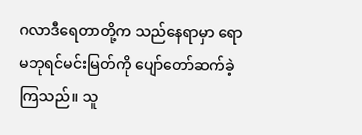ဂလာဒီရေတာတို့က သည်နေရာမှာ ရောမဘုရင်မင်းမြတ်ကို ပျော်တော်ဆက်ခဲ့ကြသည်။ သူ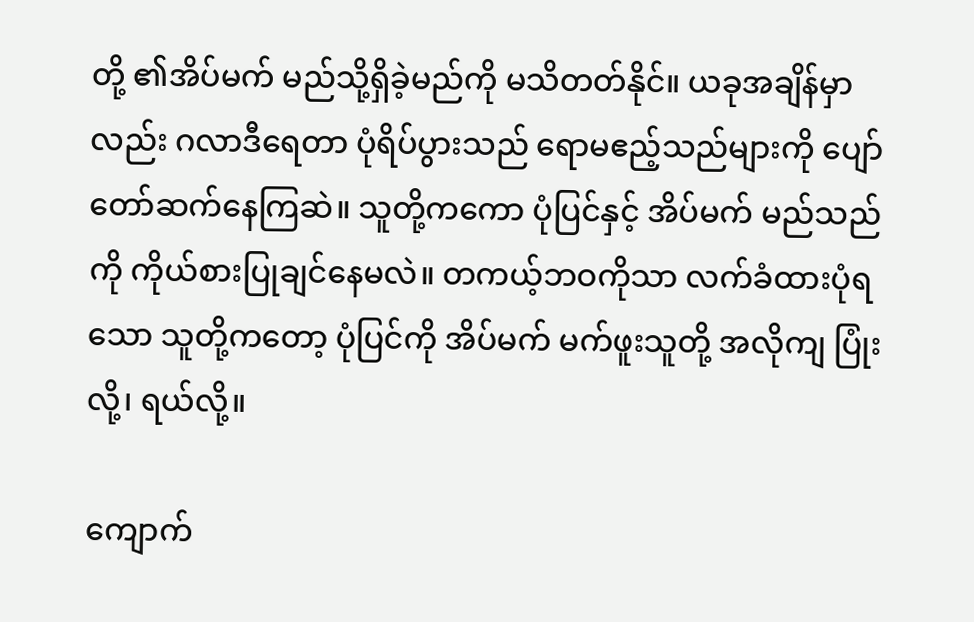တို့ ၏အိပ်မက် မည်သို့ရှိခဲ့မည်ကို မသိတတ်နိုင်။ ယခုအချိန်မှာလည်း ဂလာဒီရေတာ ပုံရိပ်ပွားသည် ရောမဧည့်သည်များကို ပျော်တော်ဆက်နေကြဆဲ။ သူတို့ကကော ပုံပြင်နှင့် အိပ်မက် မည်သည်ကို ကိုယ်စားပြုချင်နေမလဲ။ တကယ့်ဘဝကိုသာ လက်ခံထားပုံရသော သူတို့ကတော့ ပုံပြင်ကို အိပ်မက် မက်ဖူးသူတို့ အလိုကျ ပြုံးလို့၊ ရယ်လို့။

ကျောက်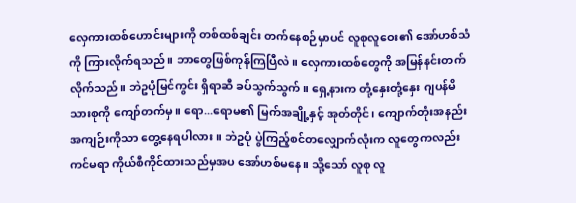လှေကားထစ်ဟောင်းများကို တစ်ထစ်ချင်း တက်နေစဉ်မှာပင် လူစုလူဝေး၏ အော်ဟစ်သံကို ကြားလိုက်ရသည်။ ဘာတွေဖြစ်ကုန်ကြပြီလဲ။ လှေကားထစ်တွေကို အမြန်နင်းတက်လိုက်သည်။ ဘဲဥပုံမြင်ကွင်း ရှိရာဆီ ခပ်သွက်သွက်။ ရှေ့နားက တုံ့နှေးတုံ့နှေး ဂျပန်မိသားစုကို ကျော်တက်မှ။ ရော...ရောမ၏ မြက်အချို့နှင့် အုတ်တိုင်၊ ကျောက်တုံးအနည်းအကျဉ်းကိုသာ တွေ့နေရပါလား။ ဘဲဥပုံ ပွဲကြည့်စင်တလျှောက်လုံးက လူတွေကလည်း ကင်မရာ ကိုယ်စီကိုင်ထားသည်မှအပ အော်ဟစ်မနေ။ သို့သော် လူစု လူ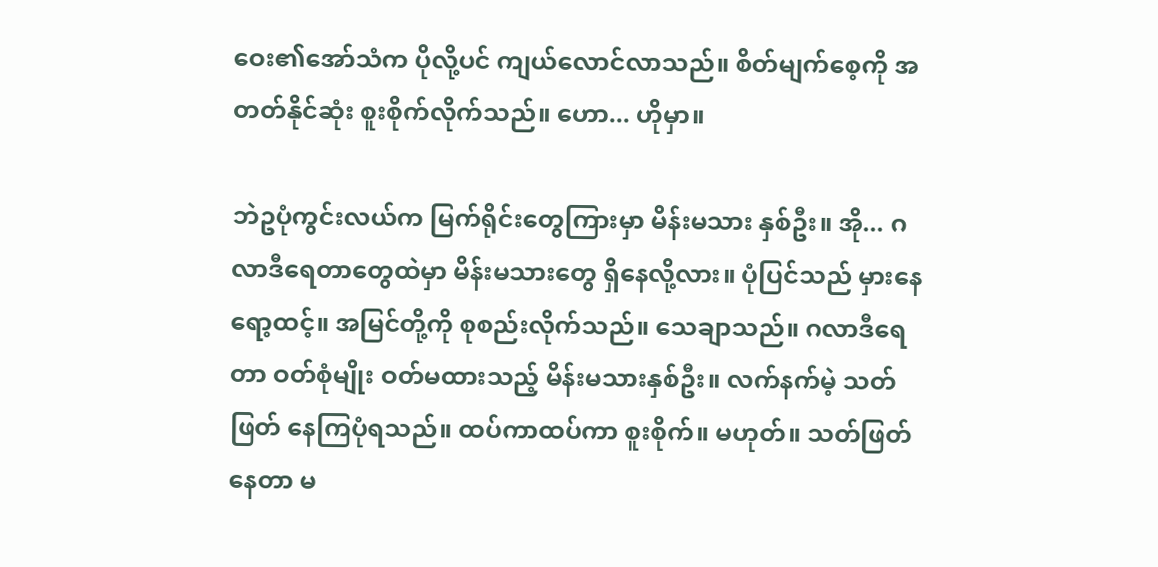ဝေး၏အော်သံက ပိုလို့ပင် ကျယ်လောင်လာသည်။ စိတ်မျက်စေ့ကို အတတ်နိုင်ဆုံး စူးစိုက်လိုက်သည်။ ဟော... ဟိုမှာ။

ဘဲဥပုံကွင်းလယ်က မြက်ရိုင်းတွေကြားမှာ မိန်းမသား နှစ်ဦး။ အို... ဂလာဒီရေတာတွေထဲမှာ မိန်းမသားတွေ ရှိနေလို့လား။ ပုံပြင်သည် မှားနေရော့ထင့်။ အမြင်တို့ကို စုစည်းလိုက်သည်။ သေချာသည်။ ဂလာဒီရေတာ ဝတ်စုံမျိုး ဝတ်မထားသည့် မိန်းမသားနှစ်ဦး။ လက်နက်မဲ့ သတ်ဖြတ် နေကြပုံရသည်။ ထပ်ကာထပ်ကာ စူးစိုက်။ မဟုတ်။ သတ်ဖြတ်နေတာ မ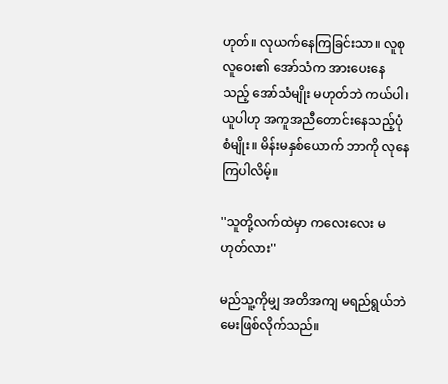ဟုတ်။ လုယက်နေကြခြင်းသာ။ လူစုလူဝေး၏ အော်သံက အားပေးနေသည့် အော်သံမျိုး မဟုတ်ဘဲ ကယ်ပါ၊ ယူပါဟု အကူအညီတောင်းနေသည့်ပုံစံမျိုး။ မိန်းမနှစ်ယောက် ဘာကို လုနေကြပါလိမ့်။

''သူတို့လက်ထဲမှာ ကလေးလေး မဟုတ်လား''

မည်သူ့ကိုမျှ အတိအကျ မရည်ရွယ်ဘဲ မေးဖြစ်လိုက်သည်။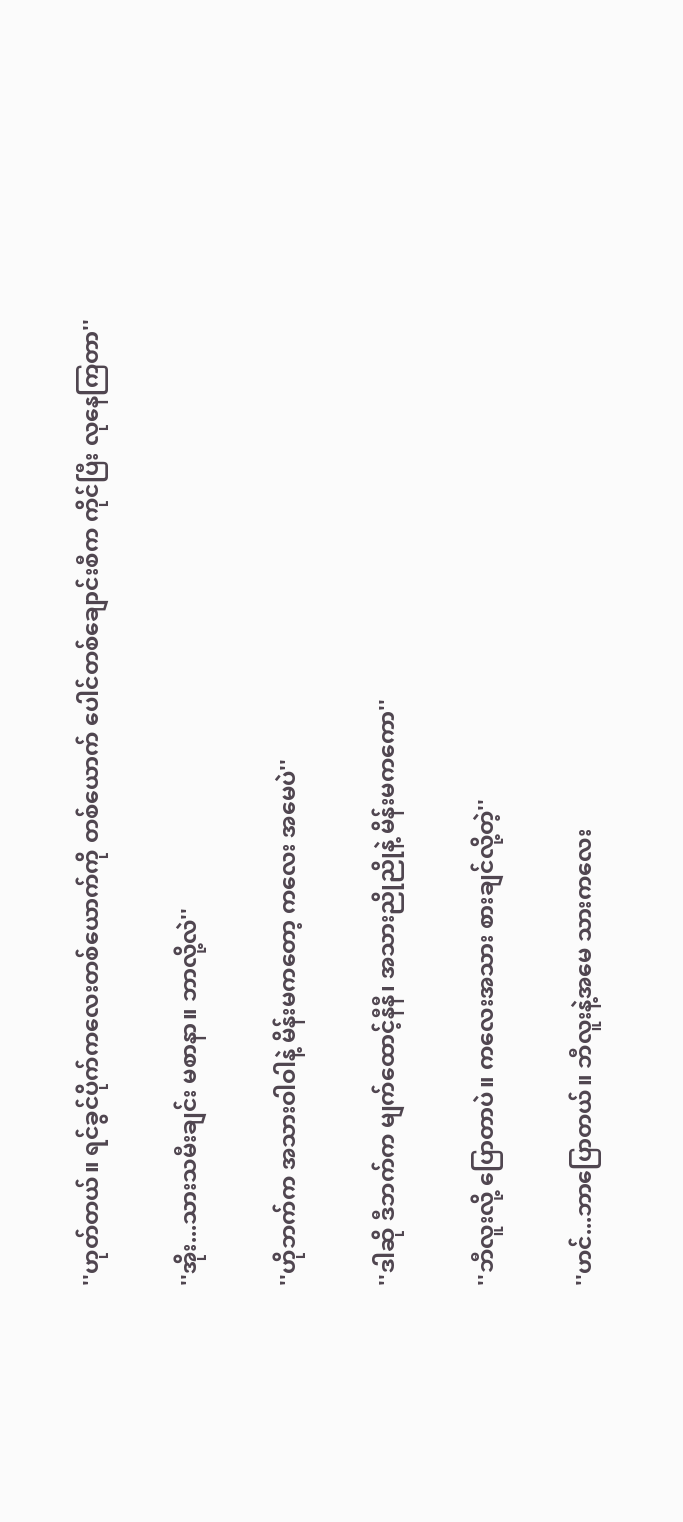''ဟုတ်တယ်။ ရင်ခွင်ပိုက်ကလေးတစ်ယောက်ကို တစ်ယောက် ပေါင်တစ်ချောင်းစီက ကိုင်ပြီး လုနေကြတာ''

''အိုး...သားသမီးချင်း မစာနာ။ ဘာလို့လဲ''

''ဟိုဘက်က အသားဝါဝါနဲ့ မိန်းမကတော့ ကလေး အမေပဲ''

''ဒါဆို ဒီဘက်က မျက်ထောင့်နီနီ၊ အသားညိုညိုနဲ့ မိန်းမကကော''

''ဘီလူးလို့ ပြောတာပဲ။ ကလေးအသား စားချင်လို့တဲ့''

''ဟင်...ဘာပြောတယ်။ ဘီလူးနဲ့အမေ သားကလေး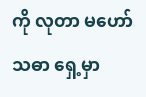ကို လုတာ မဟော်သဓာ ရှေ့မှာ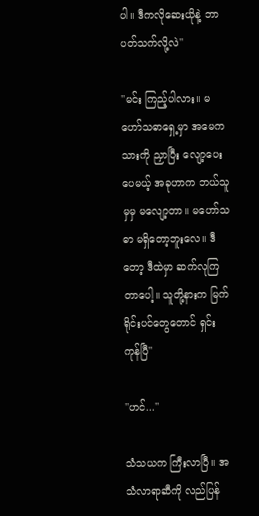ပါ။ ဒီကလိုဆေးယိုနဲ့ ဘာပတ်သက်လို့လဲ''

''မင်း ကြည့်ပါလား။ မဟော်သဓာရှေ့မှာ အမေက သားကို ညှာပြီး လျော့ပေးပေမယ့် အခုဟာက ဘယ်သူမှမှ မလျော့တာ။ မဟော်သဓာ မရှိတော့ဘူးလေ။ ဒီတော့ ဒီထဲမှာ ဆက်လုကြတာပေါ့။ သူတို့နားက မြက်ရိုင်းပင်တွေတောင် ရှင်းကုန်ပြီ''

''ဟင်...''

သံသယက ကြီးလာပြီ။ အသံလာရာဆီကို လည်ပြန်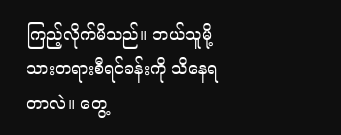ကြည့်လိုက်မိသည်။ ဘယ်သူမို့ သားတရားစီရင်ခန်းကို သိနေရတာလဲ။ တွေ့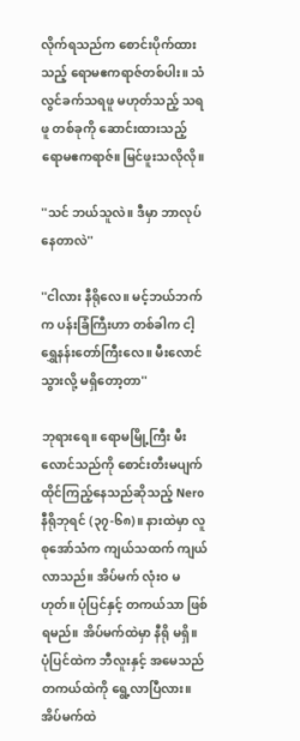လိုက်ရသည်က စောင်းပိုက်ထားသည့် ရောမဧကရာဇ်တစ်ပါး။ သံလွင်ခက်သရဖူ မဟုတ်သည့် သရဖူ တစ်ခုကို ဆောင်းထားသည့် ရောမဧကရာဇ်။ မြင်ဖူးသလိုလို။

''သင် ဘယ်သူလဲ။ ဒီမှာ ဘာလုပ်နေတာလဲ''

''ငါလား နီရိုလေ။ မင့်ဘယ်ဘက်က ပန်းခြံကြီးဟာ တစ်ခါက ငါ့ရွှေနန်းတော်ကြီးလေ။ မီးလောင်သွားလို့ မရှိတော့တာ''

ဘုရားရေ။ ရောမမြို့ကြီး မီးလောင်သည်ကို စောင်းတီးမပျက် ထိုင်ကြည့်နေသည်ဆိုသည့် Nero နီရိုဘုရင် (၃၇-၆၈)။ နားထဲမှာ လူစုအော်သံက ကျယ်သထက် ကျယ်လာသည်။ အိပ်မက် လုံးဝ မဟုတ်။ ပုံပြင်နှင့် တကယ်သာ ဖြစ်ရမည်။ အိပ်မက်ထဲမှာ နီရို မရှိ။ ပုံပြင်ထဲက ဘီလူးနှင့် အမေသည် တကယ်ထဲကို ရွေ့လာပြီလား။ အိပ်မက်ထဲ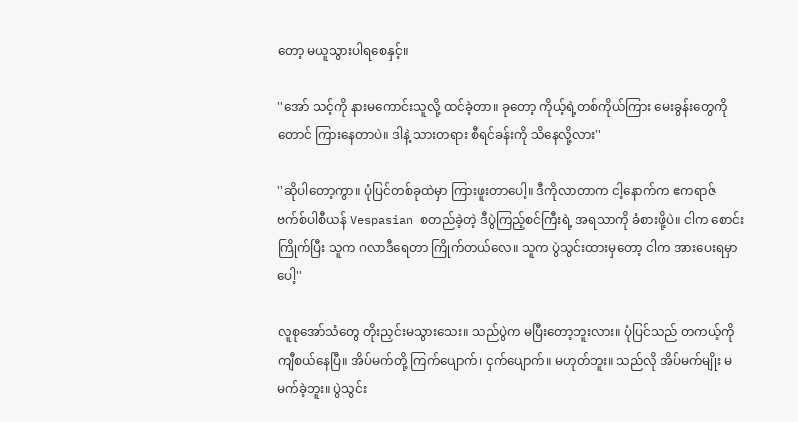တော့ မယူသွားပါရစေနှင့်။

''အော် သင့်ကို နားမကောင်းသူလို့ ထင်ခဲ့တာ။ ခုတော့ ကိုယ့်ရဲ့တစ်ကိုယ်ကြား မေးခွန်းတွေကိုတောင် ကြားနေတာပဲ။ ဒါနဲ့ သားတရား စီရင်ခန်းကို သိနေလို့လား''

''ဆိုပါတော့ကွာ။ ပုံပြင်တစ်ခုထဲမှာ ကြားဖူးတာပေါ့။ ဒီကိုလာတာက ငါ့နောက်က ဧကရာဇ်ဗက်စ်ပါစီယန် Vespasian စတည်ခဲ့တဲ့ ဒီပွဲကြည့်စင်ကြီးရဲ့ အရသာကို ခံစားဖို့ပဲ။ ငါက စောင်းကြိုက်ပြီး သူက ဂလာဒီရေတာ ကြိုက်တယ်လေ။ သူက ပွဲသွင်းထားမှတော့ ငါက အားပေးရမှာပေါ့''

လူစုအော်သံတွေ တိုးညှင်းမသွားသေး။ သည်ပွဲက မပြီးတော့ဘူးလား။ ပုံပြင်သည် တကယ့်ကို ကျီစယ်နေပြီ။ အိပ်မက်တို့ ကြက်ပျောက်၊ ငှက်ပျောက်။ မဟုတ်ဘူး။ သည်လို အိပ်မက်မျိုး မမက်ခဲ့ဘူး။ ပွဲသွင်း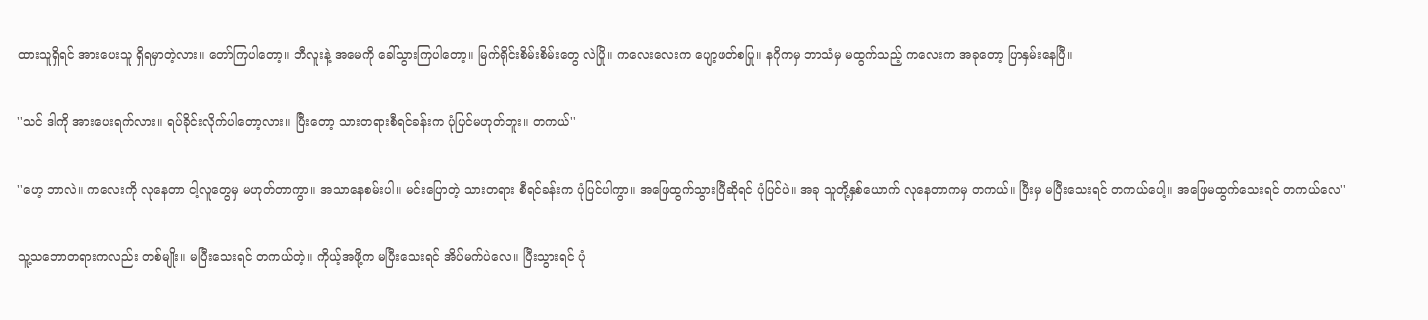ထားသူရှိရင် အားပေးသူ ရှိရမှာတဲ့လား။ တော်ကြပါတော့။ ဘီလူးနဲ့ အမေကို ခေါ်သွားကြပါတော့။ မြက်ရိုင်းစိမ်းစိမ်းတွေ လဲပြို။ ကလေးလေးက ပျော့ဖတ်စပြု။ နဂိုကမှ ဘာသံမှ မထွက်သည့် ကလေးက အခုတော့ ပြာနှမ်းနေပြီ။

''သင် ဒါကို အားပေးရက်လား။ ရပ်ခိုင်းလိုက်ပါတော့လား။ ပြီးတော့ သားတရားစီရင်ခန်းက ပုံပြင်မဟုတ်ဘူး။ တကယ်''

''ဟေ့ ဘာလဲ။ ကလေးကို လုနေတာ ငါ့လူတွေမှ မဟုတ်တာကွာ။ အသာနေစမ်းပါ။ မင်းပြောတဲ့ သားတရား စီရင်ခန်းက ပုံပြင်ပါကွာ။ အဖြေထွက်သွားပြီဆိုရင် ပုံပြင်ပဲ။ အခု သူတို့နှစ်ယောက် လုနေတာကမှ တကယ်။ ပြီးမှ မပြီးသေးရင် တကယ်ပေါ့။ အဖြေမထွက်သေးရင် တကယ်လေ''

သူ့သဘောတရားကလည်း တစ်မျိုး။ မပြီးသေးရင် တကယ်တဲ့။ ကိုယ့်အဖို့က မပြီးသေးရင် အိပ်မက်ပဲလေ။ ပြီးသွားရင် ပုံ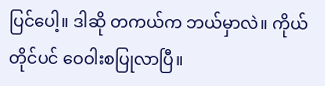ပြင်ပေါ့။ ဒါဆို တကယ်က ဘယ်မှာလဲ။ ကိုယ်တိုင်ပင် ဝေဝါးစပြုလာပြီ။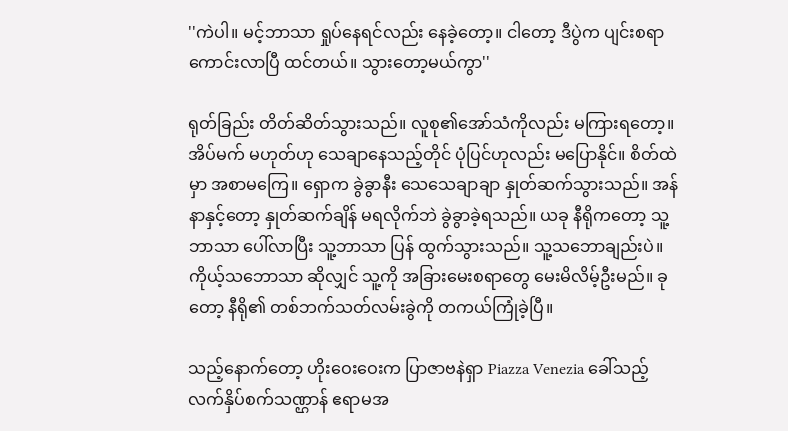''ကဲပါ။ မင့်ဘာသာ ရှုပ်နေရင်လည်း နေခဲ့တော့။ ငါတော့ ဒီပွဲက ပျင်းစရာကောင်းလာပြီ ထင်တယ်။ သွားတော့မယ်ကွာ''

ရုတ်ခြည်း တိတ်ဆိတ်သွားသည်။ လူစု၏အော်သံကိုလည်း မကြားရတော့။ အိပ်မက် မဟုတ်ဟု သေချာနေသည့်တိုင် ပုံပြင်ဟုလည်း မပြောနိုင်။ စိတ်ထဲမှာ အစာမကြေ။ ရှောက ခွဲခွာနီး သေသေချာချာ နှုတ်ဆက်သွားသည်။ အန်နာနှင့်တော့ နှုတ်ဆက်ချိန် မရလိုက်ဘဲ ခွဲခွာခဲ့ရသည်။ ယခု နီရိုကတော့ သူ့ဘာသာ ပေါ်လာပြီး သူ့ဘာသာ ပြန် ထွက်သွားသည်။ သူ့သဘောချည်းပဲ။ ကိုယ့်သဘောသာ ဆိုလျှင် သူ့ကို အခြားမေးစရာတွေ မေးမိလိမ့်ဦးမည်။ ခုတော့ နီရို၏ တစ်ဘက်သတ်လမ်းခွဲကို တကယ်ကြုံခဲ့ပြီ။

သည့်နောက်တော့ ဟိုးဝေးဝေးက ပြာဇာဗနဲရှာ Piazza Venezia ခေါ်သည့် လက်နှိပ်စက်သဏ္ဌာန် ဧရာမအ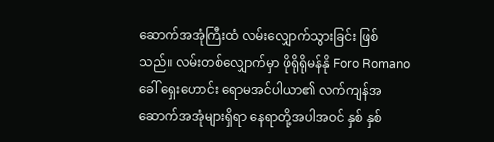ဆောက်အအုံကြီးထံ လမ်းလျှောက်သွားခြင်း ဖြစ်သည်။ လမ်းတစ်လျှောက်မှာ ဖိုရိုရိုမန်နို Foro Romano ခေါ် ရှေးဟောင်း ရောမအင်ပါယာ၏ လက်ကျန်အဆောက်အအုံများရှိရာ နေရာတို့အပါအဝင် နှစ် နှစ်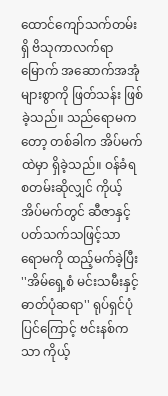ထောင်ကျော်သက်တမ်းရှိ ဗိသုကာလက်ရာမြောက် အဆောက်အအုံများစွာကို ဖြတ်သန်း ဖြစ်ခဲ့သည်။ သည်ရောမကတော့ တစ်ခါက အိပ်မက်ထဲမှာ ရှိခဲ့သည်။ ဝန်ခံရစတမ်းဆိုလျှင် ကိုယ့်အိပ်မက်တွင် ဆီဇာနှင့် ပတ်သက်သဖြင့်သာ ရောမကို ထည့်မက်ခဲ့ပြီး ''အိမ်ရှေ့စံ မင်းသမီးနှင့် ဓာတ်ပုံဆရာ'' ရုပ်ရှင်ပုံပြင်ကြောင့် ဗင်းနစ်ကသာ ကိုယ့်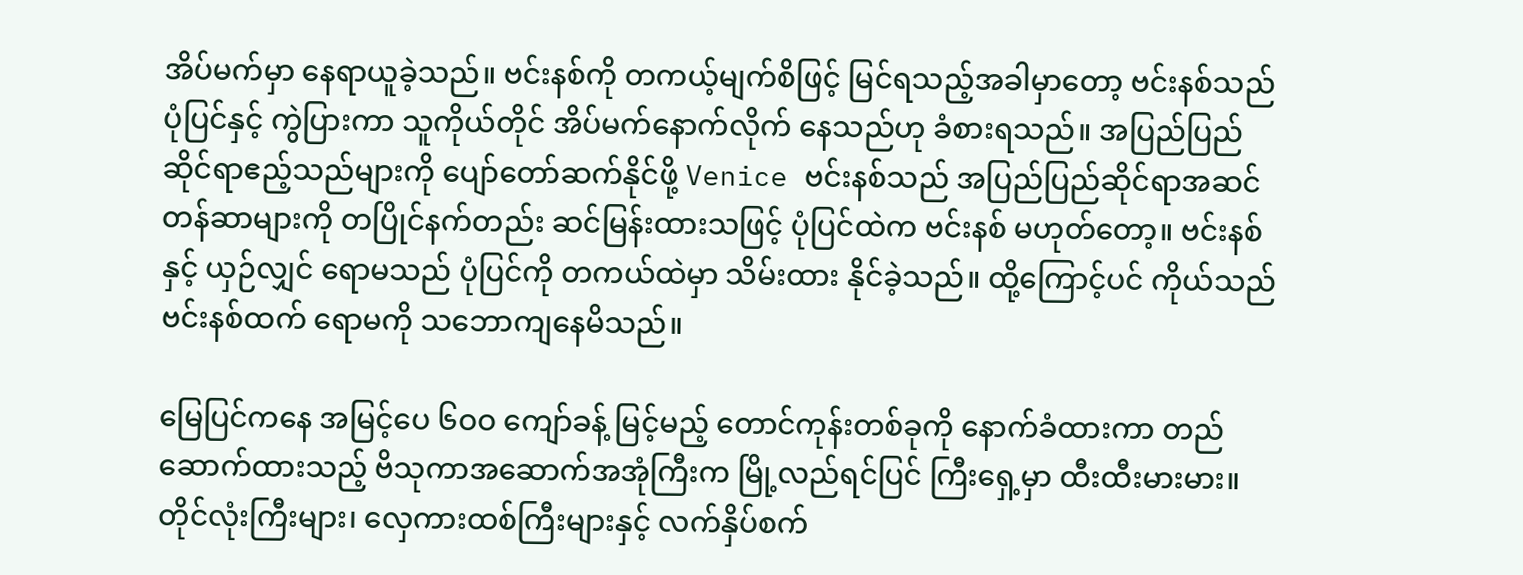အိပ်မက်မှာ နေရာယူခဲ့သည်။ ဗင်းနစ်ကို တကယ့်မျက်စိဖြင့် မြင်ရသည့်အခါမှာတော့ ဗင်းနစ်သည် ပုံပြင်နှင့် ကွဲပြားကာ သူကိုယ်တိုင် အိပ်မက်နောက်လိုက် နေသည်ဟု ခံစားရသည်။ အပြည်ပြည်ဆိုင်ရာဧည့်သည်များကို ပျော်တော်ဆက်နိုင်ဖို့ Venice ဗင်းနစ်သည် အပြည်ပြည်ဆိုင်ရာအဆင်တန်ဆာများကို တပြိုင်နက်တည်း ဆင်မြန်းထားသဖြင့် ပုံပြင်ထဲက ဗင်းနစ် မဟုတ်တော့။ ဗင်းနစ်နှင့် ယှဉ်လျှင် ရောမသည် ပုံပြင်ကို တကယ်ထဲမှာ သိမ်းထား နိုင်ခဲ့သည်။ ထို့ကြောင့်ပင် ကိုယ်သည် ဗင်းနစ်ထက် ရောမကို သဘောကျနေမိသည်။

မြေပြင်ကနေ အမြင့်ပေ ၆ဝဝ ကျော်ခန့် မြင့်မည့် တောင်ကုန်းတစ်ခုကို နောက်ခံထားကာ တည်ဆောက်ထားသည့် ဗိသုကာအဆောက်အအုံကြီးက မြို့လည်ရင်ပြင် ကြီးရှေ့မှာ ထီးထီးမားမား။ တိုင်လုံးကြီးများ၊ လှေကားထစ်ကြီးများနှင့် လက်နှိပ်စက်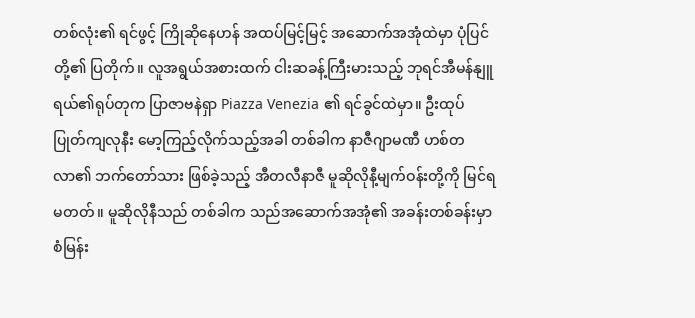တစ်လုံး၏ ရင်ဖွင့် ကြိုဆိုနေဟန် အထပ်မြင့်မြင့် အဆောက်အအုံထဲမှာ ပုံပြင်တို့၏ ပြတိုက်။ လူအရွယ်အစားထက် ငါးဆခန့်ကြီးမားသည့် ဘုရင်အီမန်နျူရယ်၏ရုပ်တုက ပြာဇာဗနဲရှာ Piazza Venezia ၏ ရင်ခွင်ထဲမှာ။ ဦးထုပ် ပြုတ်ကျလုနီး မော့ကြည့်လိုက်သည့်အခါ တစ်ခါက နာဇီဂျာမဏီ ဟစ်တလာ၏ ဘက်တော်သား ဖြစ်ခဲ့သည့် အီတလီနာဇီ မူဆိုလိုနီ့မျက်ဝန်းတို့ကို မြင်ရမတတ်။ မူဆိုလိုနီသည် တစ်ခါက သည်အဆောက်အအုံ၏ အခန်းတစ်ခန်းမှာ စံမြန်း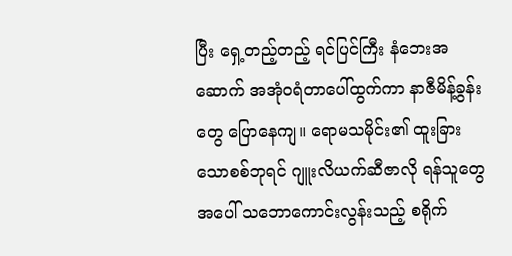ပြီး ရှေ့တည့်တည့် ရင်ပြင်ကြီး နံဘေးအဆောက် အအုံဝရံတာပေါ်ထွက်ကာ နာဇီမိန့်ခွန်းတွေ ပြောနေကျ။ ရောမသမိုင်း၏ ထူးခြားသောစစ်ဘုရင် ဂျူးလိယက်ဆီဇာလို ရန်သူတွေအပေါ် သဘောကောင်းလွန်းသည့် စရိုက်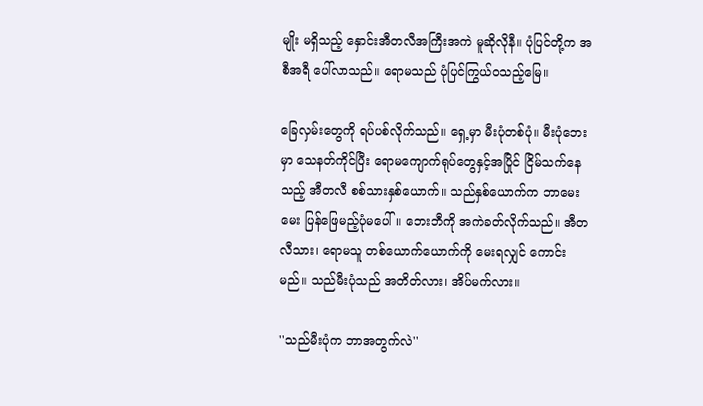မျိုး မရှိသည့် နှောင်းအီတလီအကြီးအကဲ မူဆိုလိုနီ။ ပုံပြင်တို့က အစီအရီ ပေါ်လာသည်။ ရောမသည် ပုံပြင်ကြွယ်ဝသည့်မြေ။

ခြေလှမ်းတွေကို ရပ်ပစ်လိုက်သည်။ ရှေ့မှာ မီးပုံတစ်ပုံ။ မီးပုံဘေးမှာ သေနတ်ကိုင်ပြီး ရောမကျောက်ရုပ်တွေနှင့်အပြိုင် ငြိမ်သက်နေသည့် အီတလီ စစ်သားနှစ်ယောက်။ သည်နှစ်ယောက်က ဘာမေးမေး ပြန်ဖြေမည့်ပုံမပေါ်။ ဘေးဘီကို အကဲခတ်လိုက်သည်။ အီတလီသား၊ ရောမသူ တစ်ယောက်ယောက်ကို မေးရလျှင် ကောင်းမည်။ သည်မီးပုံသည် အတိတ်လား၊ အိပ်မက်လား။

''သည်မီးပုံက ဘာအတွက်လဲ''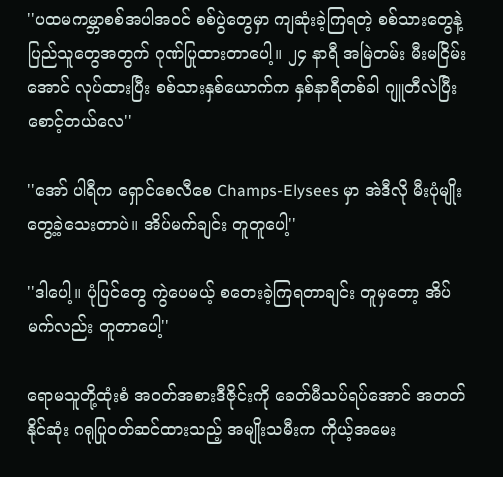''ပထမကမ္ဘာစစ်အပါအဝင် စစ်ပွဲတွေမှာ ကျဆုံးခဲ့ကြရတဲ့ စစ်သားတွေနဲ့ ပြည်သူတွေအတွက် ဂုဏ်ပြုထားတာပေါ့။ ၂၄ နာရီ အမြဲတမ်း မီးမငြိမ်းအောင် လုပ်ထားပြီး စစ်သားနှစ်ယောက်က နှစ်နာရီတစ်ခါ ဂျူတီလဲပြီး စောင့်တယ်လေ''

''အော် ပါရီက ရှောင်စေလီစေ Champs-Elysees မှာ အဲဒီလို မီးပုံမျိုး တွေ့ခဲ့သေးတာပဲ။ အိပ်မက်ချင်း တူတူပေါ့''

''ဒါပေါ့။ ပုံပြင်တွေ ကွဲပေမယ့် စတေးခဲ့ကြရတာချင်း တူမှတော့ အိပ်မက်လည်း တူတာပေါ့''

ရောမသူတို့ထုံးစံ အဝတ်အစားဒီဇိုင်းကို ခေတ်မီသပ်ရပ်အောင် အတတ်နိုင်ဆုံး ဂရုပြုဝတ်ဆင်ထားသည့် အမျိုးသမီးက ကိုယ့်အမေး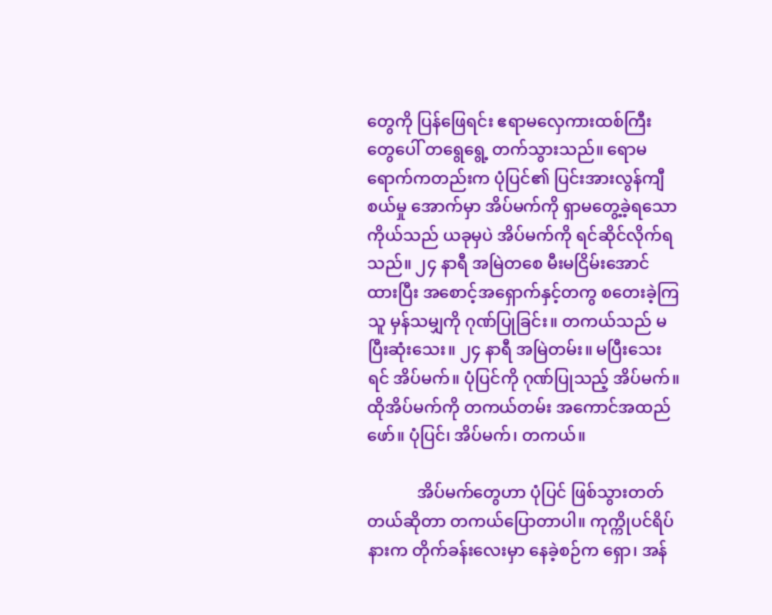တွေကို ပြန်ဖြေရင်း ဧရာမလှေကားထစ်ကြီး တွေပေါ် တရွေရွေ့ တက်သွားသည်။ ရောမရောက်ကတည်းက ပုံပြင်၏ ပြင်းအားလွန်ကျီစယ်မှု အောက်မှာ အိပ်မက်ကို ရှာမတွေ့ခဲ့ရသော ကိုယ်သည် ယခုမှပဲ အိပ်မက်ကို ရင်ဆိုင်လိုက်ရသည်။ ၂၄ နာရီ အမြဲတစေ မီးမငြိမ်းအောင် ထားပြီး အစောင့်အရှောက်နှင့်တကွ စတေးခဲ့ကြသူ မှန်သမျှကို ဂုဏ်ပြုခြင်း။ တကယ်သည် မပြီးဆုံးသေး။ ၂၄ နာရီ အမြဲတမ်း။ မပြီးသေးရင် အိပ်မက်။ ပုံပြင်ကို ဂုဏ်ပြုသည့် အိပ်မက်။ ထိုအိပ်မက်ကို တကယ်တမ်း အကောင်အထည်ဖော်။ ပုံပြင်၊ အိပ်မက်၊ တကယ်။

            အိပ်မက်တွေဟာ ပုံပြင် ဖြစ်သွားတတ်တယ်ဆိုတာ တကယ်ပြောတာပါ။ ကုက္ကိုပင်ရိပ်နားက တိုက်ခန်းလေးမှာ နေခဲ့စဉ်က ရှော၊ အန်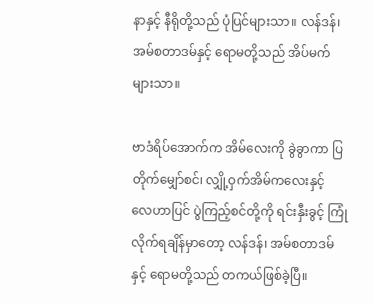နာနှင့် နီရိုတို့သည် ပုံပြင်များသာ။ လန်ဒန်၊ အမ်စတာဒမ်နှင့် ရောမတို့သည် အိပ်မက်များသာ။

ဗာဒံရိပ်အောက်က အိမ်လေးကို ခွဲခွာကာ ပြတိုက်မျှော်စင်၊ လျှို့ဝှက်အိမ်ကလေးနှင့် လေဟာပြင် ပွဲကြည့်စင်တို့ကို ရင်းနှီးခွင့် ကြုံလိုက်ရချိန်မှာတော့ လန်ဒန်၊ အမ်စတာဒမ်နှင့် ရောမတို့သည် တကယ်ဖြစ်ခဲ့ပြီ။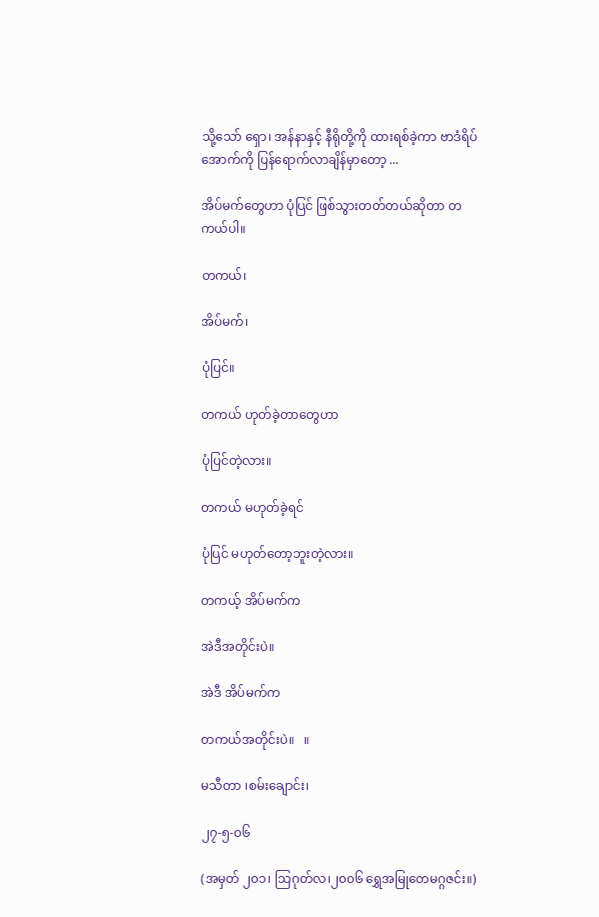သို့သော် ရှော၊ အန်နာနှင့် နီရိုတို့ကို ထားရစ်ခဲ့ကာ ဗာဒံရိပ်အောက်ကို ပြန်ရောက်လာချိန်မှာတော့ ...

အိပ်မက်တွေဟာ ပုံပြင် ဖြစ်သွားတတ်တယ်ဆိုတာ တကယ်ပါ။

တကယ်၊

အိပ်မက်၊

ပုံပြင်။

တကယ် ဟုတ်ခဲ့တာတွေဟာ

ပုံပြင်တဲ့လား။

တကယ် မဟုတ်ခဲ့ရင်

ပုံပြင် မဟုတ်တော့ဘူးတဲ့လား။

တကယ့် အိပ်မက်က

အဲဒီအတိုင်းပဲ။

အဲဒီ အိပ်မက်က

တကယ်အတိုင်းပဲ။   ။

မသီတာ ၊စမ်းချောင်း၊

၂၇-၅-ဝ၆

(အမှတ် ၂၀၁၊ သြဂုတ်လ၊၂၀၀၆ ရွှေအမြုတေမဂ္ဂဇင်း။)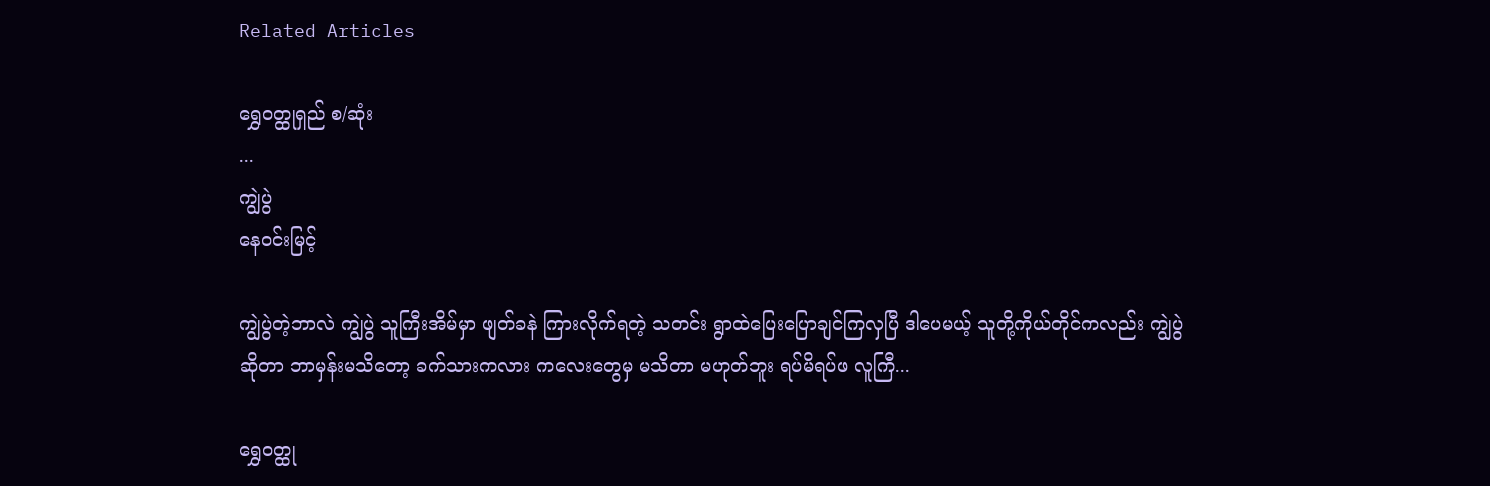Related Articles

ရွှေဝတ္ထုရှည် စ/ဆုံး
...
ကျွဲပွဲ
နေဝင်းမြင့်

ကျွဲပွဲတဲ့ဘာလဲ ကျွဲပွဲ သူကြီးအိမ်မှာ ဖျတ်ခနဲ ကြားလိုက်ရတဲ့ သတင်း ရွာထဲပြေးပြောချင်ကြလှပြီ ဒါပေမယ့် သူတို့ကိုယ်တိုင်ကလည်း ကျွဲပွဲဆိုတာ ဘာမှန်းမသိတော့ ခက်သားကလား ကလေးတွေမှ မသိတာ မဟုတ်ဘူး ရပ်မိရပ်ဖ လူကြီ...

ရွှေဝတ္ထု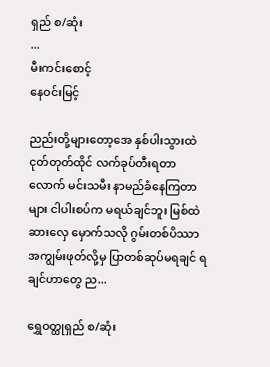ရှည် စ/ဆုံး
...
မီးကင်းစောင့်
နေဝင်းမြင့်

ညည်းတို့များတော့အေ နှစ်ပါးသွားထဲ ငုတ်တုတ်ထိုင် လက်ခုပ်တီးရတာလောက် မင်းသမီး နာမည်ခံနေကြတာများ ငါပါးစပ်က မရယ်ချင်ဘူး မြစ်ထဲ ဆားလှေ မှောက်သလို ဂွမ်းတစ်ပိဿာ အကျွမ်းဖုတ်လို့မှ ပြာတစ်ဆုပ်မရချင် ရချင်ဟာတွေ ည...

ရွှေဝတ္ထုရှည် စ/ဆုံး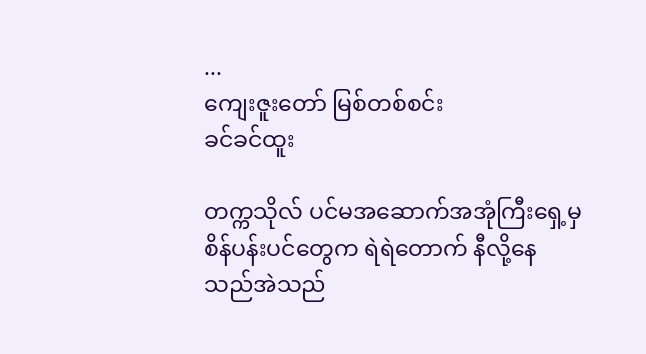...
ကျေးဇူးတော် မြစ်တစ်စင်း
ခင်ခင်ထူး

တက္ကသိုလ် ပင်မအဆောက်အအုံကြီးရှေ့မှ စိန်ပန်းပင်တွေက ရဲရဲတောက် နီလို့နေသည်အဲသည်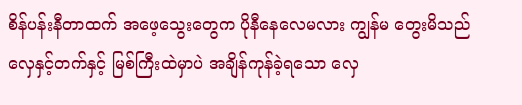စိန်ပန်းနီတာထက် အဖေ့သွေးတွေက ပိုနီနေလေမလား ကျွန်မ တွေးမိသည် လှေနှင့်တက်နှင့် မြစ်ကြီးထဲမှာပဲ အချိန်ကုန်ခဲ့ရသော လှေ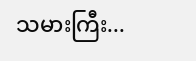သမားကြီး...